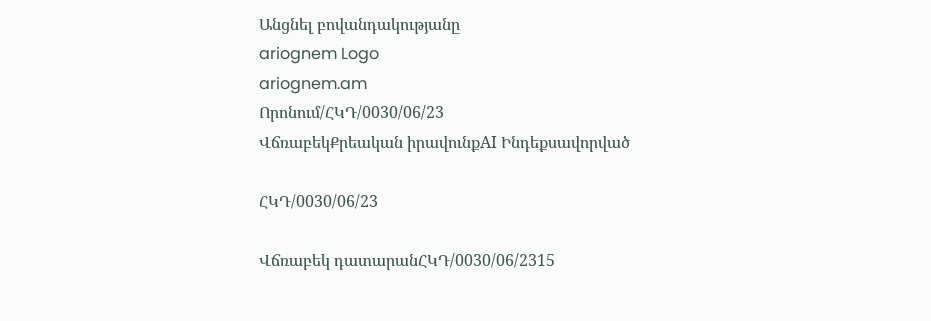Անցնել բովանդակությանը
ariognem Logo
ariognem.am
Որոնում/ՀԿԴ/0030/06/23
ՎճռաբեկՔրեական իրավունքAI Ինդեքսավորված

ՀԿԴ/0030/06/23

Վճռաբեկ դատարանՀԿԴ/0030/06/2315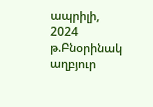ապրիլի, 2024 թ.Բնօրինակ աղբյուր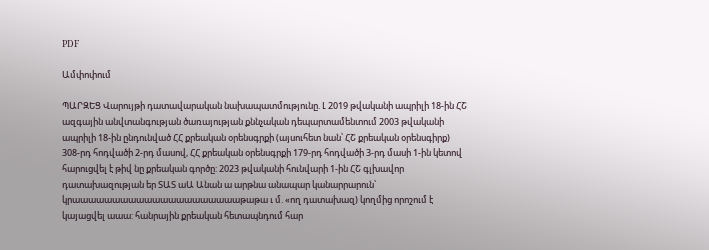PDF

Ամփոփում

ՊԱՐԶԵՑ Վարույթի դատավարական նախապատմությունը. Լ 2019 թվականի ապրիլի 18-ին ՀՇ ազգային անվտանգության ծառայության քննչական դեպարտամենտում 2003 թվականի ապրիլի 18-ին ընդունված ՀՀ քրեական օրենսգրքի (այսուհետ նան՝ ՀՇ քրեական օրենսգիրք) 308-րդ հոդվածի 2-րդ մասով, ՀՀ քրեական օրենսգրքի 179-րդ հոդվածի 3-րդ մասի 1-ին կետով հարուցվել է թիվ նը քրեական գործը: 2023 թվականի հունվարի 1-ին ՀՇ գլխավոր դատախազության եր ՏԱՏ աԱ Անան ա արթնա անապար կանարրարուն՝ կրաաաաաաաաաաաաաաաաաաաաաթաթա ւ մ. «ող դատախազ) կողմից որոշում է կայացվել աաա: հանրային քրեական հետապնդում հար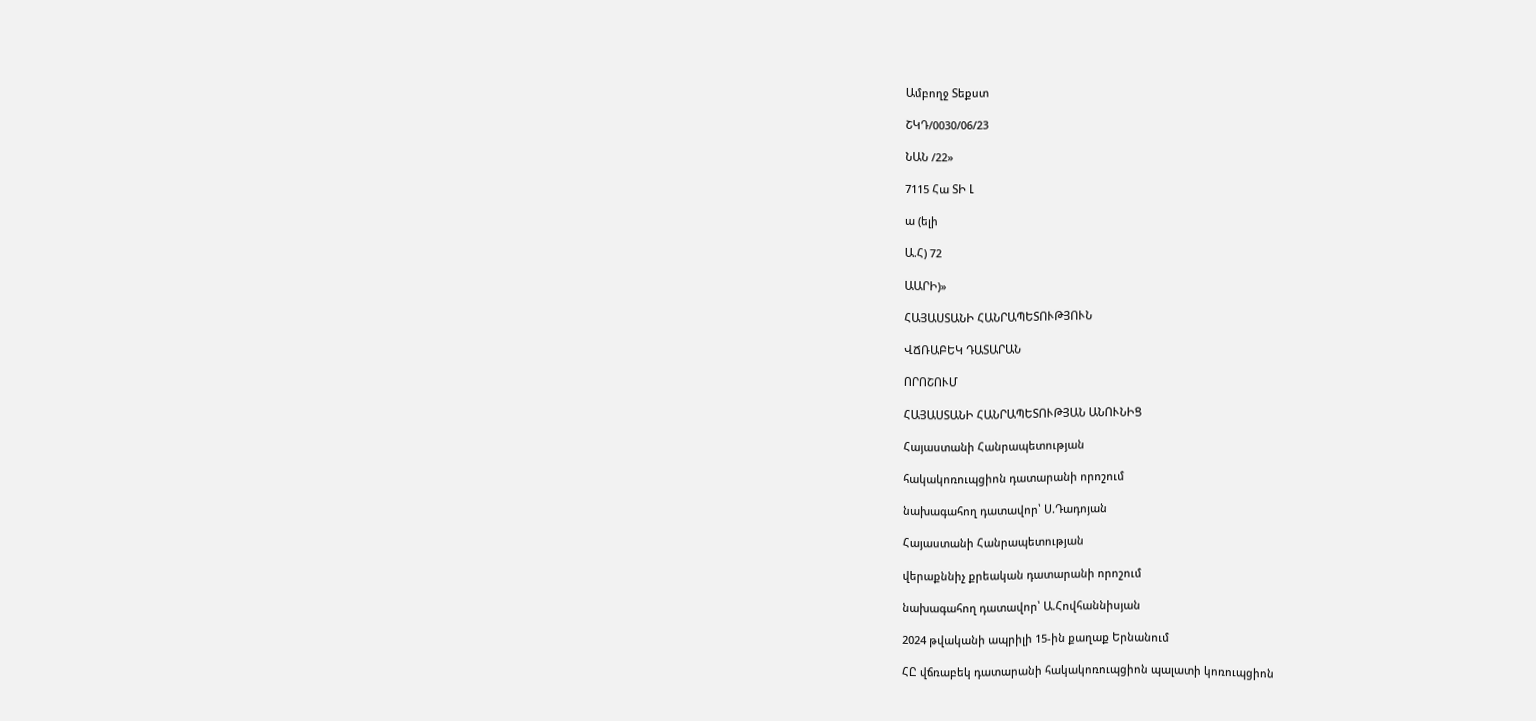Ամբողջ Տեքստ

ՇԿԴ/0030/06/23

ՆԱՆ /22»

7115 Հա ՏԻ Լ

ա (ելի

Ա.Հ) 72

ԱԱՐԻ)»

ՀԱՅԱՍՏԱՆԻ ՀԱՆՐԱՊԵՏՈՒԹՅՈՒՆ

ՎՃՌԱԲԵԿ ԴԱՏԱՐԱՆ

ՈՐՈՇՈՒՄ

ՀԱՅԱՍՏԱՆԻ ՀԱՆՐԱՊԵՏՈՒԹՅԱՆ ԱՆՈՒՆԻՑ

Հայաստանի Հանրապետության

հակակոռուպցիոն դատարանի որոշում

նախագահող դատավոր՝ Ս.Դադոյան

Հայաստանի Հանրապետության

վերաքննիչ քրեական դատարանի որոշում

նախագահող դատավոր՝ Ա.Հովհաննիսյան

2024 թվականի ապրիլի 15-ին քաղաք Երնանում

ՀԸ վճռաբեկ դատարանի հակակոռուպցիոն պալատի կոռուպցիոն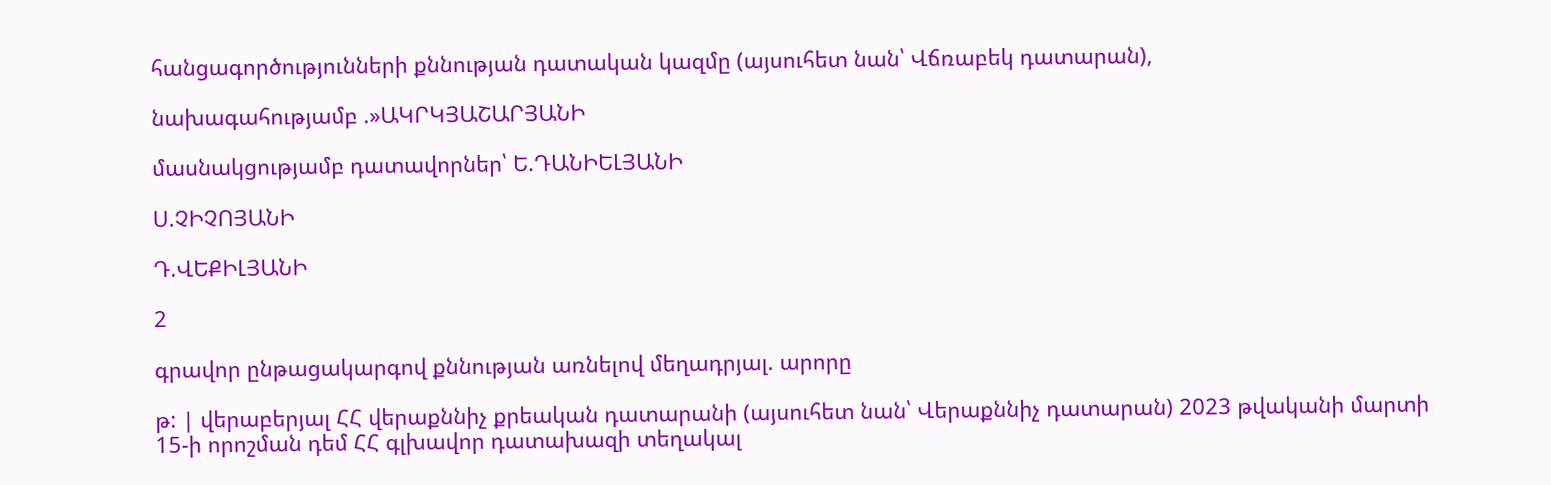հանցագործությունների քննության դատական կազմը (այսուհետ նան՝ Վճռաբեկ դատարան),

նախագահությամբ .»ԱԿՐԿՅԱՇԱՐՅԱՆԻ

մասնակցությամբ դատավորներ՝ Ե.ԴԱՆԻԵԼՅԱՆԻ

Ս.ՉԻՉՈՅԱՆԻ

Դ.ՎԵՔԻԼՅԱՆԻ

2

գրավոր ընթացակարգով քննության առնելով մեղադրյալ. արորը

թ: | վերաբերյալ ՀՀ վերաքննիչ քրեական դատարանի (այսուհետ նան՝ Վերաքննիչ դատարան) 2023 թվականի մարտի 15-ի որոշման դեմ ՀՀ գլխավոր դատախազի տեղակալ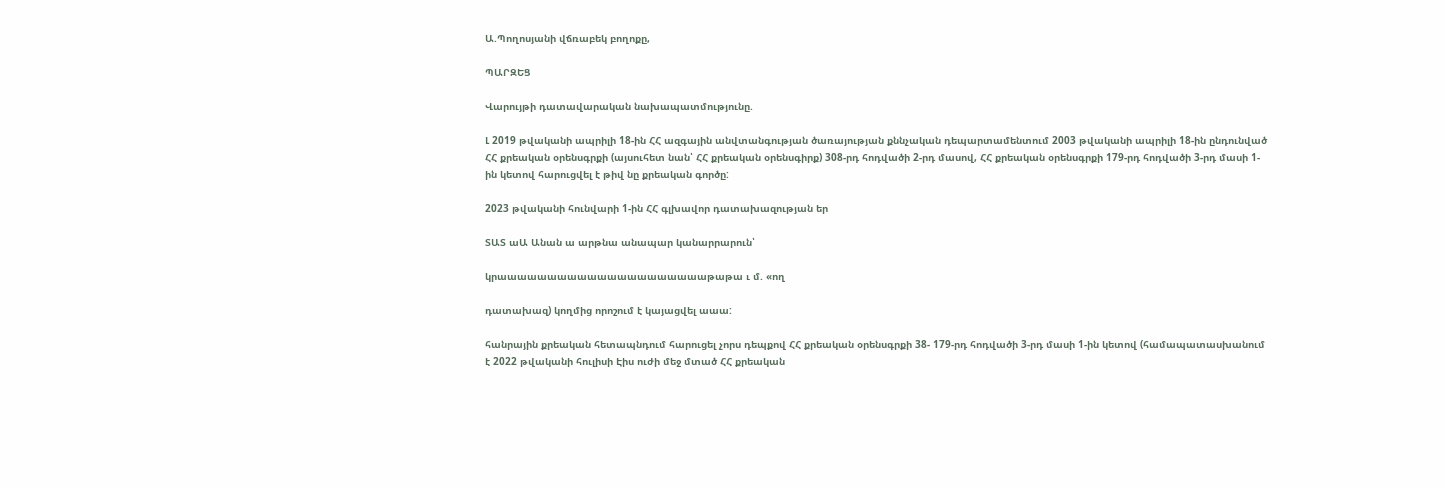Ա.Պողոսյանի վճռաբեկ բողոքը,

ՊԱՐԶԵՑ

Վարույթի դատավարական նախապատմությունը.

Լ 2019 թվականի ապրիլի 18-ին ՀՀ ազգային անվտանգության ծառայության քննչական դեպարտամենտում 2003 թվականի ապրիլի 18-ին ընդունված ՀՀ քրեական օրենսգրքի (այսուհետ նան՝ ՀՀ քրեական օրենսգիրք) 308-րդ հոդվածի 2-րդ մասով, ՀՀ քրեական օրենսգրքի 179-րդ հոդվածի 3-րդ մասի 1-ին կետով հարուցվել է թիվ նը քրեական գործը:

2023 թվականի հունվարի 1-ին ՀՀ գլխավոր դատախազության եր

ՏԱՏ աԱ Անան ա արթնա անապար կանարրարուն՝

կրաաաաաաաաաաաաաաաաաաաաաթաթա ւ մ. «ող

դատախազ) կողմից որոշում է կայացվել աաա:

հանրային քրեական հետապնդում հարուցել չորս դեպքով ՀՀ քրեական օրենսգրքի 38- 179-րդ հոդվածի 3-րդ մասի 1-ին կետով (համապատասխանում է 2022 թվականի հուլիսի Էիս ուժի մեջ մտած ՀՀ քրեական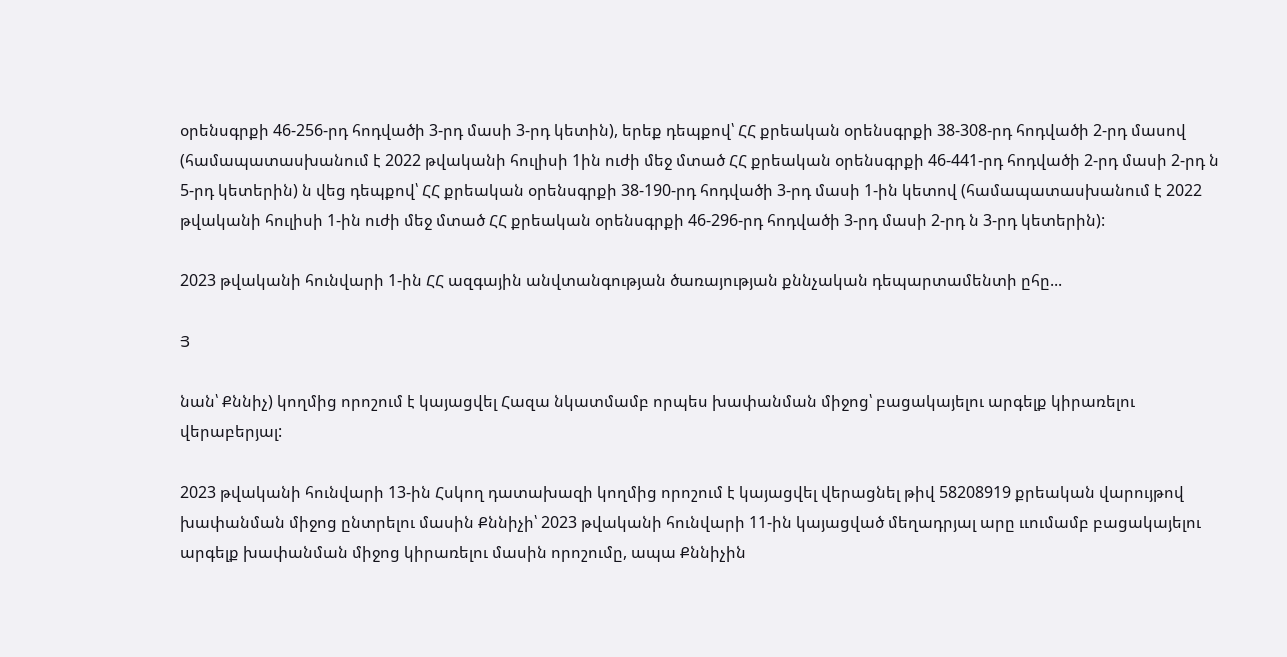օրենսգրքի 46-256-րդ հոդվածի 3-րդ մասի 3-րդ կետին), երեք դեպքով՝ ՀՀ քրեական օրենսգրքի 38-308-րդ հոդվածի 2-րդ մասով (համապատասխանում է 2022 թվականի հուլիսի 1ին ուժի մեջ մտած ՀՀ քրեական օրենսգրքի 46-441-րդ հոդվածի 2-րդ մասի 2-րդ ն 5-րդ կետերին) ն վեց դեպքով՝ ՀՀ քրեական օրենսգրքի 38-190-րդ հոդվածի 3-րդ մասի 1-ին կետով (համապատասխանում է 2022 թվականի հուլիսի 1-ին ուժի մեջ մտած ՀՀ քրեական օրենսգրքի 46-296-րդ հոդվածի 3-րդ մասի 2-րդ ն 3-րդ կետերին):

2023 թվականի հունվարի 1-ին ՀՀ ազգային անվտանգության ծառայության քննչական դեպարտամենտի ըհը...

Յ

նան՝ Քննիչ) կողմից որոշում է կայացվել Հազա նկատմամբ որպես խափանման միջոց՝ բացակայելու արգելք կիրառելու վերաբերյալ:

2023 թվականի հունվարի 13-ին Հսկող դատախազի կողմից որոշում է կայացվել վերացնել թիվ 58208919 քրեական վարույթով խափանման միջոց ընտրելու մասին Քննիչի՝ 2023 թվականի հունվարի 11-ին կայացված մեղադրյալ արը ււումամբ բացակայելու արգելք խափանման միջոց կիրառելու մասին որոշումը, ապա Քննիչին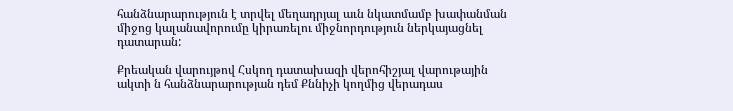հանձնարարություն է տրվել մեղադրյալ աւն նկատմամբ խափանման միջոց կալանավորումը կիրառելու միջնորդություն ներկայացնել դատարան:

Քրեական վարույթով Հսկող դատախազի վերոհիշյալ վարութային ակտի ն հանձնարարության դեմ Քննիչի կողմից վերադաս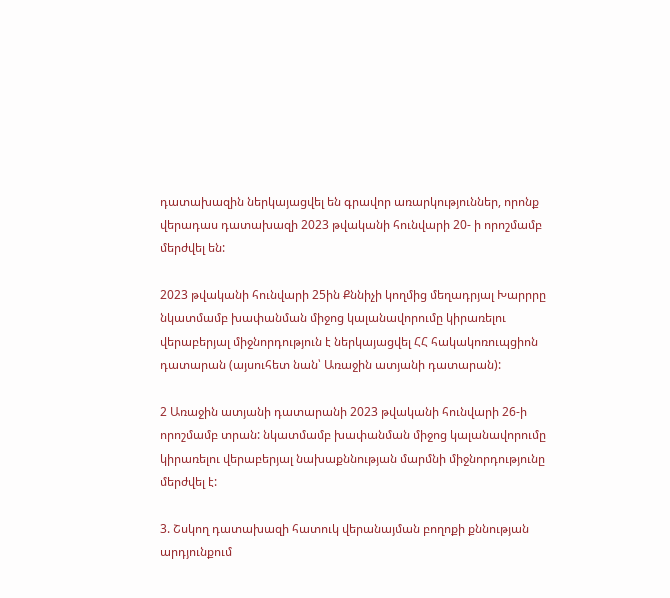դատախազին ներկայացվել են գրավոր առարկություններ, որոնք վերադաս դատախազի 2023 թվականի հունվարի 20- ի որոշմամբ մերժվել են:

2023 թվականի հունվարի 25ին Քննիչի կողմից մեղադրյալ Խարրրը նկատմամբ խափանման միջոց կալանավորումը կիրառելու վերաբերյալ միջնորդություն է ներկայացվել ՀՀ հակակոռուպցիոն դատարան (այսուհետ նան՝ Առաջին ատյանի դատարան):

2 Առաջին ատյանի դատարանի 2023 թվականի հունվարի 26-ի որոշմամբ տրան: նկատմամբ խափանման միջոց կալանավորումը կիրառելու վերաբերյալ նախաքննության մարմնի միջնորդությունը մերժվել է:

3. Շսկող դատախազի հատուկ վերանայման բողոքի քննության արդյունքում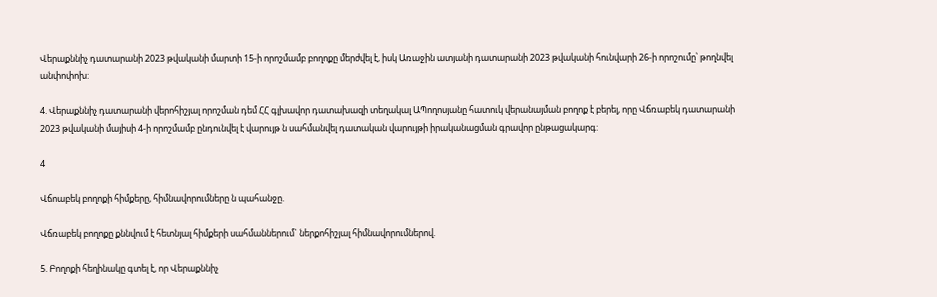Վերաքննիչ դատարանի 2023 թվականի մարտի 15-ի որոշմամբ բողոքը մերժվել է, իսկ Առաջին ատյանի դատարանի 2023 թվականի հունվարի 26-ի որոշումը՝ թողնվել անփոփոխ:

4. Վերաքննիչ դատարանի վերոհիշյալ որոշման դեմ ՀՀ գլխավոր դատախազի տեղակալ ԱՊողոսյանը հատուկ վերանայման բողոք է բերել, որը Վճռաբեկ դատարանի 2023 թվականի մայիսի 4-ի որոշմամբ ընդունվել է վարույթ ն սահմանվել դատական վարույթի իրականացման գրավոր ընթացակարգ:

4

Վճոաբեկ բողոքի հիմքերը, հիմնավորումները ն պահանջը.

Վճռաբեկ բողոքը քննվում է հետնյալ հիմքերի սահմաններում` ներքոհիշյալ հիմնավորումներով.

5. Բողոքի հեղինակը գտել է, որ Վերաքննիչ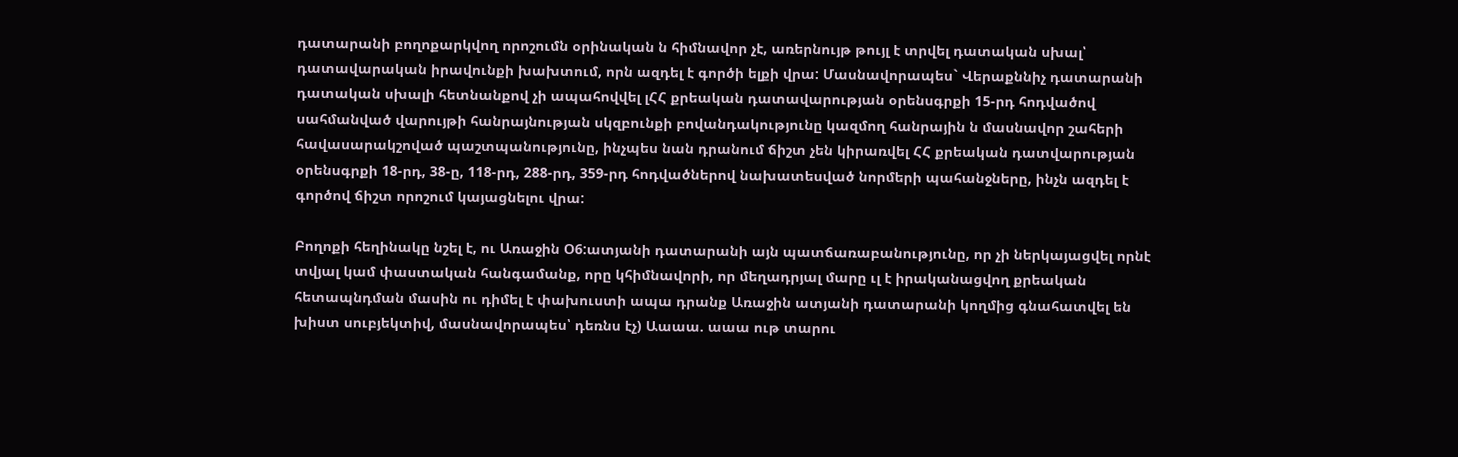դատարանի բողոքարկվող որոշումն օրինական ն հիմնավոր չէ, առերնույթ թույլ է տրվել դատական սխալ՝ դատավարական իրավունքի խախտում, որն ազդել է գործի ելքի վրա: Մասնավորապես` Վերաքննիչ դատարանի դատական սխալի հետնանքով չի ապահովվել լՀՀ քրեական դատավարության օրենսգրքի 15-րդ հոդվածով սահմանված վարույթի հանրայնության սկզբունքի բովանդակությունը կազմող հանրային ն մասնավոր շահերի հավասարակշոված պաշտպանությունը, ինչպես նան դրանում ճիշտ չեն կիրառվել ՀՀ քրեական դատվարության օրենսգրքի 18-րդ, 38-ը, 118-րդ, 288-րդ, 359-րդ հոդվածներով նախատեսված նորմերի պահանջները, ինչն ազդել է գործով ճիշտ որոշում կայացնելու վրա:

Բողոքի հեղինակը նշել է, ու Առաջին Օ6:ատյանի դատարանի այն պատճառաբանությունը, որ չի ներկայացվել որնէ տվյալ կամ փաստական հանգամանք, որը կհիմնավորի, որ մեղադրյալ մարը ւլ է իրականացվող քրեական հետապնդման մասին ու դիմել է փախուստի ապա դրանք Առաջին ատյանի դատարանի կողմից գնահատվել են խիստ սուբյեկտիվ, մասնավորապես՝ դեռնս էչ) Աաաա. աաա ութ տարու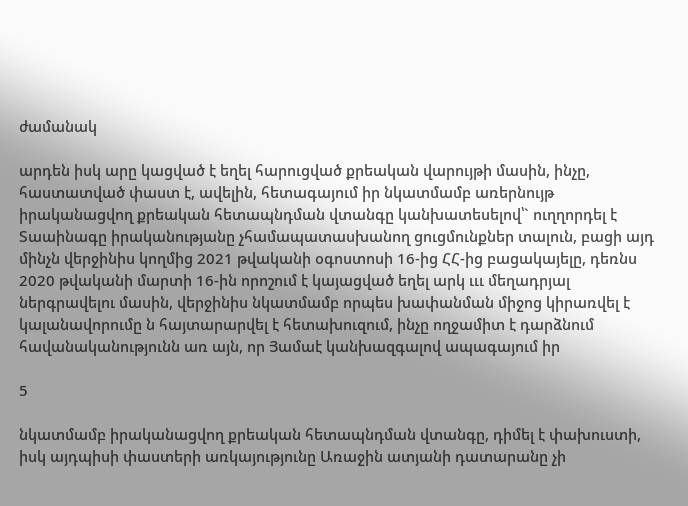ժամանակ

արդեն իսկ արը կացված է եղել հարուցված քրեական վարույթի մասին, ինչը, հաստատված փաստ է, ավելին, հետագայում իր նկատմամբ առերնույթ իրականացվող քրեական հետապնդման վտանգը կանխատեսելով՝` ուղղորդել է Տաաինագը իրականությանը չհամապատասխանող ցուցմունքներ տալուն, բացի այդ մինչն վերջինիս կողմից 2021 թվականի օգոստոսի 16-ից ՀՀ-ից բացակայելը, դեռնս 2020 թվականի մարտի 16-ին որոշում է կայացված եղել արկ ւււ մեղադրյալ ներգրավելու մասին, վերջինիս նկատմամբ որպես խափանման միջոց կիրառվել է կալանավորումը ն հայտարարվել է հետախուզում, ինչը ողջամիտ է դարձնում հավանականությունն առ այն, որ Յամաէ կանխազգալով ապագայում իր

5

նկատմամբ իրականացվող քրեական հետապնդման վտանգը, դիմել է փախուստի, իսկ այդպիսի փաստերի առկայությունը Առաջին ատյանի դատարանը չի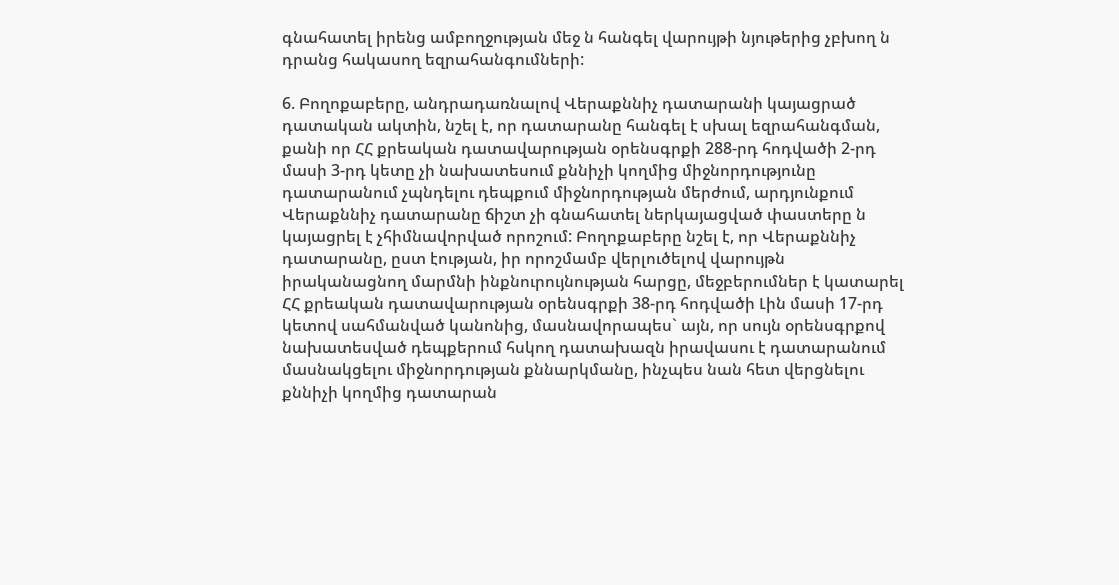գնահատել իրենց ամբողջության մեջ ն հանգել վարույթի նյութերից չբխող ն դրանց հակասող եզրահանգումների:

6. Բողոքաբերը, անդրադառնալով Վերաքննիչ դատարանի կայացրած դատական ակտին, նշել է, որ դատարանը հանգել է սխալ եզրահանգման, քանի որ ՀՀ քրեական դատավարության օրենսգրքի 288-րդ հոդվածի 2-րդ մասի 3-րդ կետը չի նախատեսում քննիչի կողմից միջնորդությունը դատարանում չպնդելու դեպքում միջնորդության մերժում, արդյունքում Վերաքննիչ դատարանը ճիշտ չի գնահատել ներկայացված փաստերը ն կայացրել է չհիմնավորված որոշում: Բողոքաբերը նշել է, որ Վերաքննիչ դատարանը, ըստ էության, իր որոշմամբ վերլուծելով վարույթն իրականացնող մարմնի ինքնուրույնության հարցը, մեջբերումներ է կատարել ՀՀ քրեական դատավարության օրենսգրքի 38-րդ հոդվածի Լին մասի 17-րդ կետով սահմանված կանոնից, մասնավորապես` այն, որ սույն օրենսգրքով նախատեսված դեպքերում հսկող դատախազն իրավասու է դատարանում մասնակցելու միջնորդության քննարկմանը, ինչպես նան հետ վերցնելու քննիչի կողմից դատարան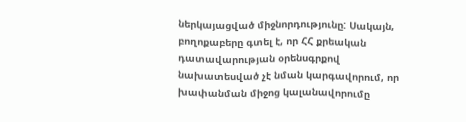ներկայացված միջնորդությունը: Սակայն, բողոքաբերը գտել է, որ ՀՀ քրեական դատավարության օրենսգրքով նախատեսված չէ նման կարգավորում, որ խափանման միջոց կալանավորումը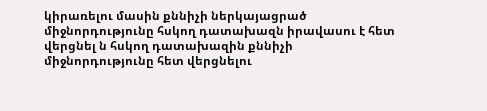կիրառելու մասին քննիչի ներկայացրած միջնորդությունը հսկող դատախազն իրավասու է հետ վերցնել ն հսկող դատախազին քննիչի միջնորդությունը հետ վերցնելու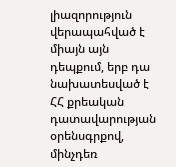լիազորություն վերապահված է միայն այն դեպքում, երբ դա նախատեսված է ՀՀ քրեական դատավարության օրենսգրքով, մինչդեռ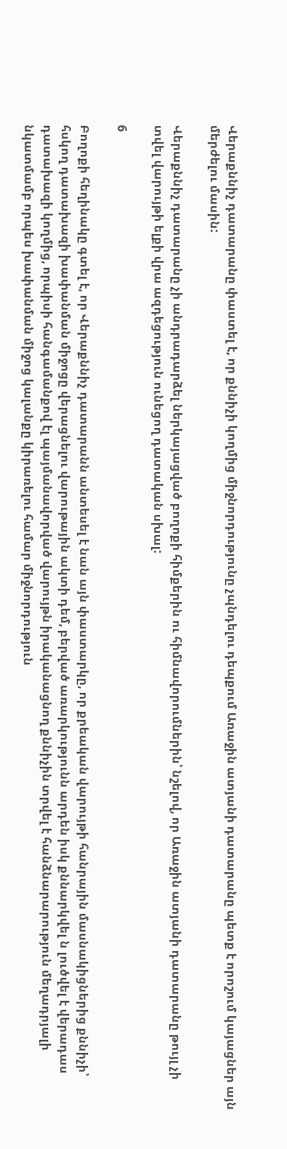Վերաքննիչ դատարանը փաստել է, որ քննիչի կողմից միջնորդությունը չպնդելու դեպքում Առաջին ատյանի դատարանը պետք է որոշում կայացներ այն մերժելու մասին:

Վերաքննիչ դատարանը չի անդրադարձել ներկայացված բողոքի հիմքերին ու հիմնավորումներին՝ նշելով, որ Առաջին ատյանի դատարանը թույլ չի տվել վարույթի ելքի վրա ազդեցություն ունեցող դատական սխալ:

6

Բողոքի հեղինակը գտել է, որ Վերաքննիչ դատարանն անտեսել է նան այն փաստարկը, որ քրեական վարույթի հանրային մասնակիցներից քննիչի՝ հսկող դատախազի խափանման միջոցը վերացնելու վարութային ակտի դեմ, բերված առարկությունն արդեն իսկ քննարկվել ն լուծվել է վերադաս դատախազի կողմից, որպիսի հանգամանքով էլ պայմանավորված վարույթն իրականացնող քննիչին տրվել է հանձնարարություն մեղադրյալի նկատմամբ որպես խափանման միջոց կալանքը կիրառելու համար միջնորդություն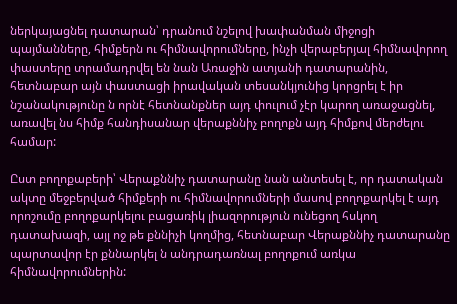ներկայացնել դատարան՝ դրանում նշելով խափանման միջոցի պայմանները, հիմքերն ու հիմնավորումները, ինչի վերաբերյալ հիմնավորող փաստերը տրամադրվել են նան Առաջին ատյանի դատարանին, հետնաբար այն փաստացի իրավական տեսանկյունից կորցրել է իր նշանակությունը ն որնէ հետնանքներ այդ փուլում չէր կարող առաջացնել, առավել նս հիմք հանդիսանար վերաքննիչ բողոքն այդ հիմքով մերժելու համար:

Ըստ բողոքաբերի՝ Վերաքննիչ դատարանը նան անտեսել է, որ դատական ակտը մեջբերված հիմքերի ու հիմնավորումների մասով բողոքարկել է այդ որոշումը բողոքարկելու բացառիկ լիազորություն ունեցող հսկող դատախազի, այլ ոջ թե քննիչի կողմից, հետնաբար Վերաքննիչ դատարանը պարտավոր էր քննարկել ն անդրադառնալ բողոքում առկա հիմնավորումներին: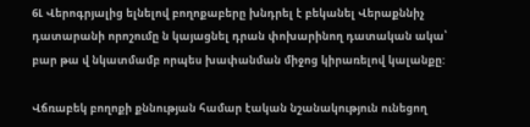6Լ Վերոգրյալից ելնելով բողոքաբերը խնդրել է բեկանել Վերաքննիչ դատարանի որոշումը ն կայացնել դրան փոխարինող դատական ակա՝ բար թա վ նկատմամբ որպես խափանման միջոց կիրառելով կալանքը:

Վճռաբեկ բողոքի քննության համար էական նշանակություն ունեցող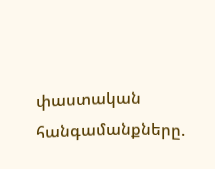փաստական հանգամանքները.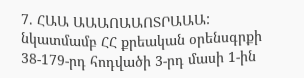7. ՀԱԱ ԱԱԱՈԱԱՈՏՐԱԱԱ: նկատմամբ ՀՀ քրեական օրենսգրքի 38-179-րդ հոդվածի 3-րդ մասի 1-ին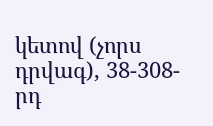կետով (չորս դրվագ), 38-308-րդ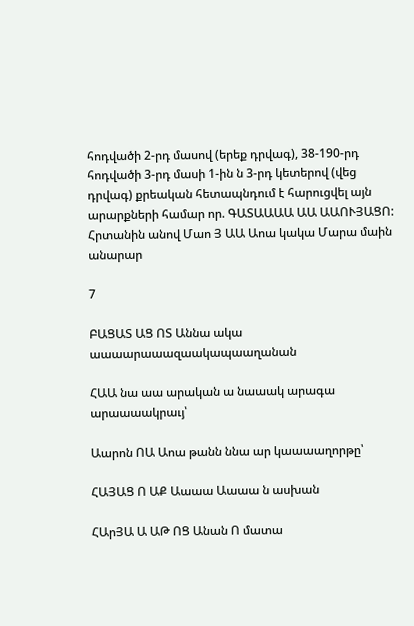հոդվածի 2-րդ մասով (երեք դրվագ), 38-190-րդ հոդվածի 3-րդ մասի 1-ին ն 3-րդ կետերով (վեց դրվագ) քրեական հետապնդում է հարուցվել այն արարքների համար որ. ԳԱՏԱԱԱԱ ԱԱ ԱԱՈՒՅԱՑՈ: Հրտանին անով Մաո Յ ԱԱ Աոա կակա Մարա մաին անարար

7

ԲԱՑԱՏ ԱՑ ՈՏ Աննա ակա աաաարաաազաակապաաղանան

ՀԱԱ նա աա արական ա նաաակ արագա արաաաակրաւյ՝

Աարոն ՈԱ Աոա թանն ննա ար կաաաաղորթը՝

ՀԱՅԱՑ Ո ԱՔ Աաաա Աաաա ն ասխան

ՀԱրՅԱ Ա ԱԹ ՈՑ Անան Ո մատա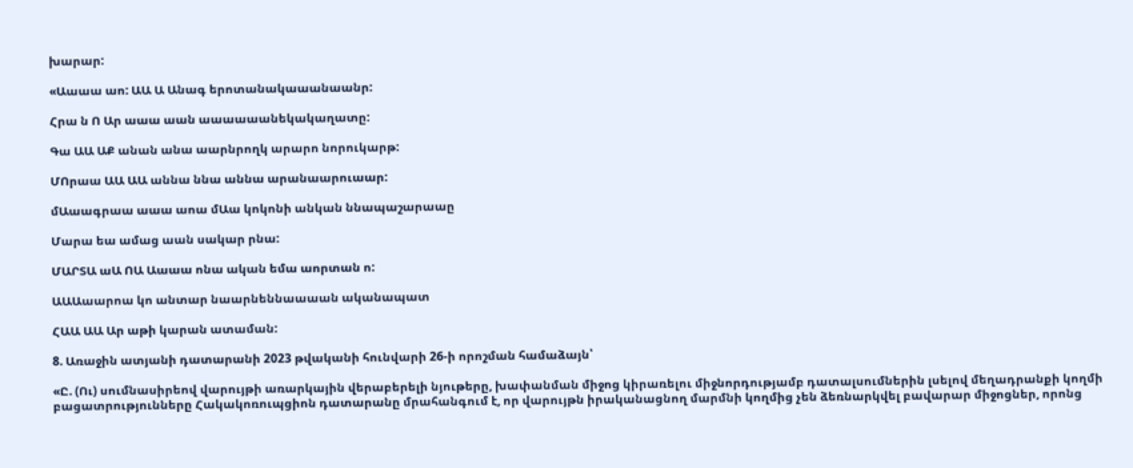խարար:

«Աաաա աո: ԱԱ Ա Անագ երոտանակաաանաանր:

Հրա ն Ո Ար աաա աան աաաաաանեկակաղատը:

Գա ԱԱ ԱՔ անան անա աարնրողկ արարո նորուկարթ:

ՄՈրաա ԱԱ ԱԱ աննա ննա աննա արանաարուաար:

մԱաագրաա աաա աոա մԱա կոկոնի անկան ննապաշարաաը

Մարա եա ամաց աան սակար րնա:

ՄԱՐՏԱ աԱ ՈԱ Աաաա ոնա ական եմա աորտան ո:

ԱԱԱաարոա կո անտար նաարնեննաաաան ականապատ

ՀԱԱ ԱԱ Ար աթի կարան ատաման:

8. Առաջին ատյանի դատարանի 2023 թվականի հունվարի 26-ի որոշման համաձայն՝

«Ը. (Ու) սումնասիրեով վարույթի առարկային վերաբերելի նյութերը, խափանման միջոց կիրառելու միջնորդությամբ դատալսումներին լսելով մեղադրանքի կողմի բացատրությունները Հակակոռուպցիոն դատարանը մրահանգում է, որ վարույթն իրականացնող մարմնի կողմից չեն ձեռնարկվել բավարար միջոցներ, որոնց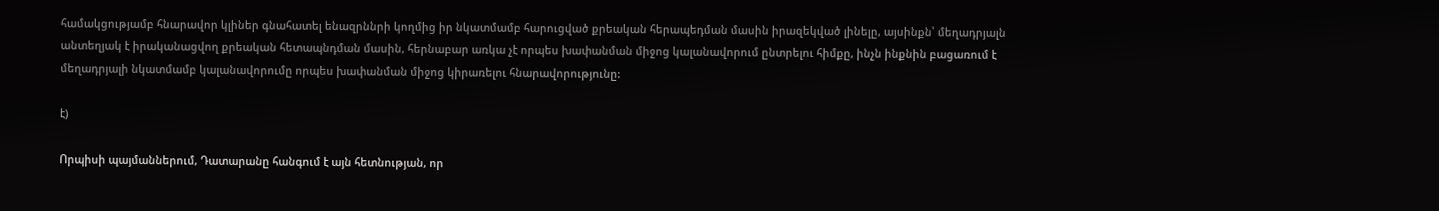համակցությամբ հնարավոր կլիներ գնահատել ենազրննրի կողմից իր նկատմամբ հարուցված քրեական հերապեդման մասին իրազեկված լինելը, այսինքն՝ մեղադրյալն անտեղյակ է իրականացվող քրեական հետապնդման մասին, հերնաբար առկա չէ որպես խափանման միջոց կալանավորում ընտրելու հիմքը, ինչն ինքնին բացառում է մեղադրյալի նկատմամբ կալանավորումը որպես խափանման միջոց կիրառելու հնարավորությունը:

է)

Որպիսի պայմաններում, Դատարանը հանգում է այն հետնության, որ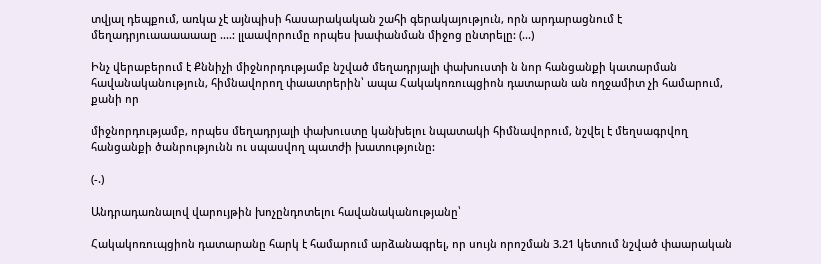տվյալ դեպքում, առկա չէ այնպիսի հասարակական շահի գերակայություն, որն արդարացնում է մեղադրյուաաաաաաը ....: լլաավորումը որպես խափանման միջոց ընտրելը: (...)

Ինչ վերաբերում է Քննիչի միջնորդությամբ նշված մեղադրյալի փախուստի ն նոր հանցանքի կատարման հավանականություն, հիմնավորող փաատրերին՝ ապա Հակակոռուպցիոն դատարան ան ողջամիտ չի համարում, քանի որ

միջնորդությամբ, որպես մեղադրյալի փախուստը կանխելու նպատակի հիմնավորում, նշվել է մեղսագրվող հանցանքի ծանրությունն ու սպասվող պատժի խատությունը:

(-.)

Անդրադառնալով վարույթին խոչընդոտելու հավանականությանը՝

Հակակոռուպցիոն դատարանը հարկ է համարում արձանագրել, որ սույն որոշման 3.21 կետում նշված փաարական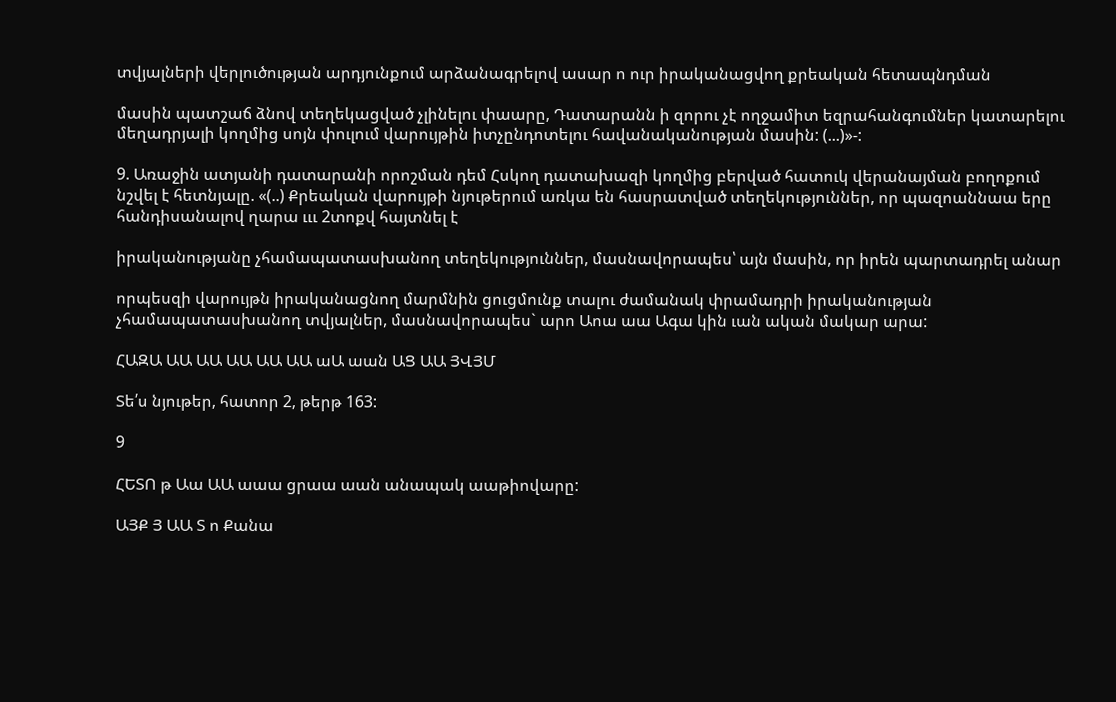տվյալների վերլուծության արդյունքում արձանագրելով ասար ո ուր իրականացվող քրեական հետապնդման

մասին պատշաճ ձնով տեղեկացված չլինելու փաարը, Դատարանն ի զորու չէ ողջամիտ եզրահանգումներ կատարելու մեղադրյալի կողմից սոյն փուլում վարույթին իտչընդոտելու հավանականության մասին: (...)»-:

9. Առաջին ատյանի դատարանի որոշման դեմ Հսկող դատախազի կողմից բերված հատուկ վերանայման բողոքում նշվել է հետնյալը. «(..) Քրեական վարույթի նյութերում առկա են հասրատված տեղեկություններ, որ պազոաննաա երը հանդիսանալով ղարա ւււ 2տոքվ հայտնել է

իրականությանը չհամապատասխանող տեղեկություններ, մասնավորապես՝ այն մասին, որ իրեն պարտադրել անար

որպեսզի վարույթն իրականացնող մարմնին ցուցմունք տալու ժամանակ փրամադրի իրականության չհամապատասխանող տվյալներ, մասնավորապես` արո Աոա աա Ագա կին ւան ական մակար արա:

ՀԱԶԱ ԱԱ ԱԱ ԱԱ ԱԱ ԱԱ աԱ աան ԱՑ ԱԱ ՅՎՅՄ

Տե՛ս նյութեր, հատոր 2, թերթ 163:

9

ՀԵՏՈ թ Աա ԱԱ աաա ցրաա աան անապակ աաթիովարը:

ԱՅՔ Յ ԱԱ Տ ո Քանա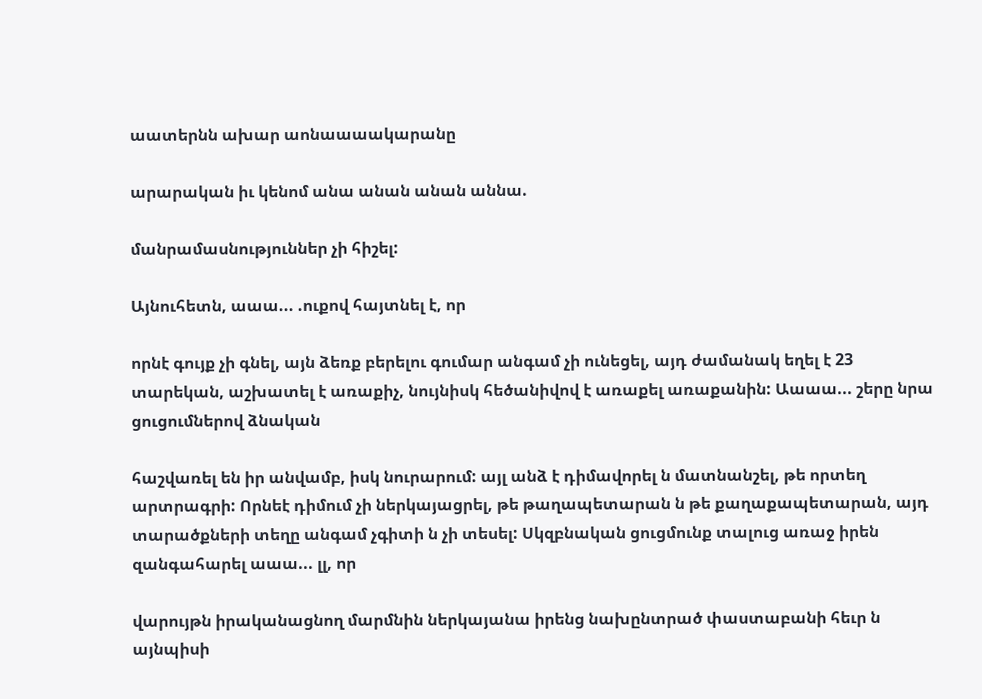աատերնն ախար աոնաաաակարանը

արարական իւ կենոմ անա անան անան աննա.

մանրամասնություններ չի հիշել:

Այնուհետն, աաա... .ուքով հայտնել է, որ

որնէ գույք չի գնել, այն ձեռք բերելու գումար անգամ չի ունեցել, այդ ժամանակ եղել է 23 տարեկան, աշխատել է առաքիչ, նույնիսկ հեծանիվով է առաքել առաքանին: Աաաա... շերը նրա ցուցումներով ձնական

հաշվառել են իր անվամբ, իսկ նուրարում: այլ անձ է դիմավորել ն մատնանշել, թե որտեղ արտրագրի: Որնեէ դիմում չի ներկայացրել, թե թաղապետարան ն թե քաղաքապետարան, այդ տարածքների տեղը անգամ չգիտի ն չի տեսել: Սկզբնական ցուցմունք տալուց առաջ իրեն զանգահարել աաա... լլ, որ

վարույթն իրականացնող մարմնին ներկայանա իրենց նախընտրած փաստաբանի հեւր ն այնպիսի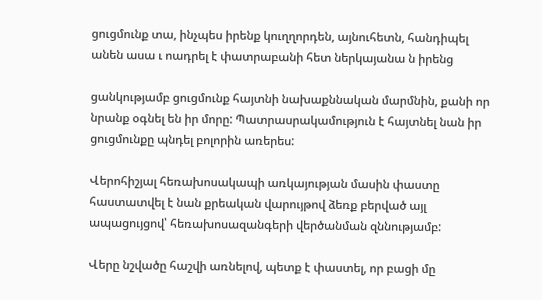ցուցմունք տա, ինչպես իրենք կուղղորդեն, այնուհետն, հանդիպել անեն ասա ւ ոադրել է փատրաբանի հետ ներկայանա ն իրենց

ցանկությամբ ցուցմունք հայտնի նախաքննական մարմնին, քանի որ նրանք օգնել են իր մորը: Պատրասրակամություն է հայտնել նան իր ցուցմունքը պնդել բոլորին առերես:

Վերոհիշյալ հեռախոսակապի առկայության մասին փաստը հաստատվել է նան քրեական վարույթով ձեռք բերված այլ ապացույցով՝ հեռախոսազանգերի վերծանման զննությամբ:

Վերը նշվածը հաշվի առնելով, պետք է փաստել, որ բացի մը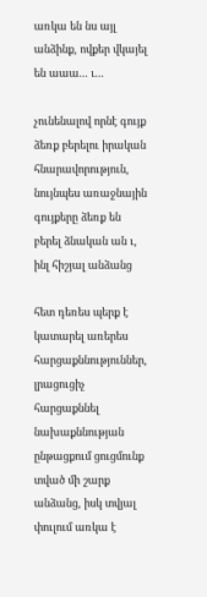առկա են նս այլ անձինք, ովքեր վկայել են աաա... ւ...

չունենալով որնէ գույք ձեռք բերելու իրական հնարավորություն, նույնպես առաջնային գույքերը ձեռք են բերել ձնական ան ւ, ինլ հիշյալ անձանց

հետ դեռես պերք է կատարել առերես հարցաքննություններ, լրացուցիչ հարցաքննել նախաքննության ընթացքում ցուցմունք տված մի շարք անձանց, իսկ տվյալ փուլում առկա է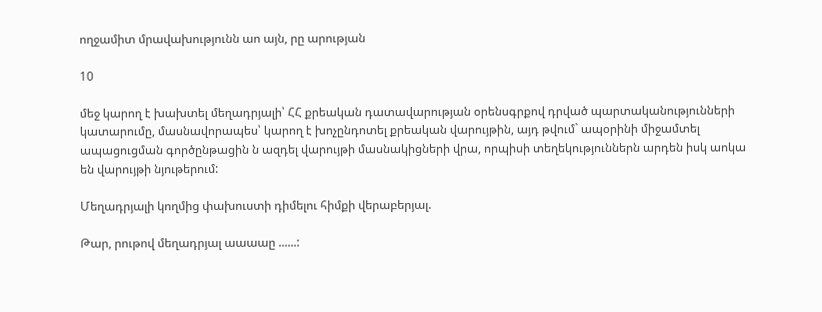ողջամիտ մրավախությունն աո այն, րը արության

10

մեջ կարող է խախտել մեղադրյալի՝ ՀՀ քրեական դատավարության օրենսգրքով դրված պարտականությունների կատարումը, մասնավորապես՝ կարող է խոչընդոտել քրեական վարույթին, այդ թվում` ապօրինի միջամտել ապացուցման գործընթացին ն ազդել վարույթի մասնակիցների վրա, որպիսի տեղեկություններն արդեն իսկ աոկա են վարույթի նյութերում:

Մեղադրյալի կողմից փախուստի դիմելու հիմքի վերաբերյալ.

Թար, րութով մեղադրյալ աաաաը ......: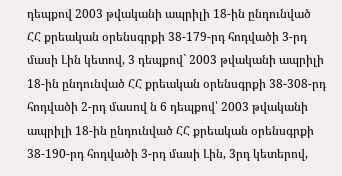դեպքով 2003 թվականի ապրիլի 18-ին ընդունված ՀՀ քրեական օրենսգրքի 38-179-րդ հոդվածի 3-րդ մասի Լին կետով, 3 դեպքով` 2003 թվականի ապրիլի 18-ին ընդունված ՀՀ քրեական օրենսգրքի 38-308-րդ հոդվածի 2-րդ մասով ն 6 դեպքով՝ 2003 թվականի ապրիլի 18-ին ընդունված ՀՀ քրեական օրենսգրքի 38-190-րդ հոդվածի 3-րդ մասի Լին, 3րդ կետերով,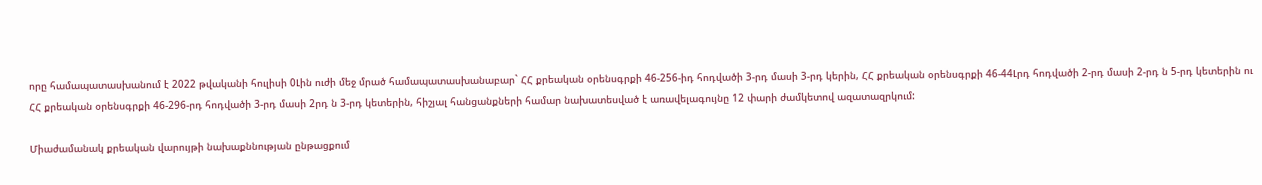որը համապատասխանում է 2022 թվականի հուլիսի 0Լին ուժի մեջ մրած համապատասխանաբար` ՀՀ քրեական օրենսգրքի 46-256-իդ հոդվածի 3-րդ մասի 3-րդ կերին, ՀՀ քրեական օրենսգրքի 46-44Լրդ հոդվածի 2-րդ մասի 2-րդ ն 5-րդ կետերին ու ՀՀ քրեական օրենսգրքի 46-296-րդ հոդվածի 3-րդ մասի 2րդ ն 3-րդ կետերին, հիշյալ հանցանքների համար նախատեսված է առավելագույնը 12 փարի ժամկետով ազատազրկում:

Միաժամանակ քրեական վարույթի նախաքննության ընթացքում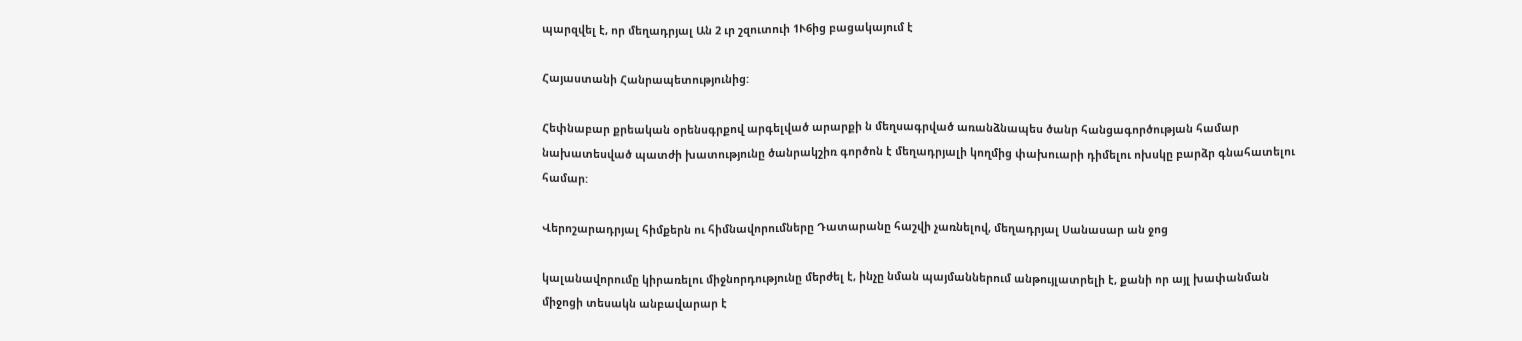պարզվել է, որ մեղադրյալ Ան 2 ւր շզուտուի 1Ւ6ից բացակայում է

Հայաստանի Հանրապետությունից:

Հեփնաբար քրեական օրենսգրքով արգելված արարքի ն մեղսագրված առանձնապես ծանր հանցագործության համար նախատեսված պատժի խատությունը ծանրակշիռ գործոն է մեղադրյալի կողմից փախուարի դիմելու ոխսկը բարձր գնահատելու համար:

Վերոշարադրյալ հիմքերն ու հիմնավորումները Դատարանը հաշվի չառնելով, մեղադրյալ Սանասար ան ջոց

կալանավորումը կիրառելու միջնորդությունը մերժել է, ինչը նման պայմաններում անթույլատրելի է, քանի որ այլ խափանման միջոցի տեսակն անբավարար է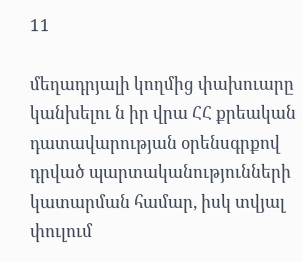11

մեղադրյալի կողմից փախուարը կանխելու ն իր վրա ՀՀ քրեական դատավարության օրենսգրքով դրված պարտականությունների կատարման համար, իսկ տվյալ փուլում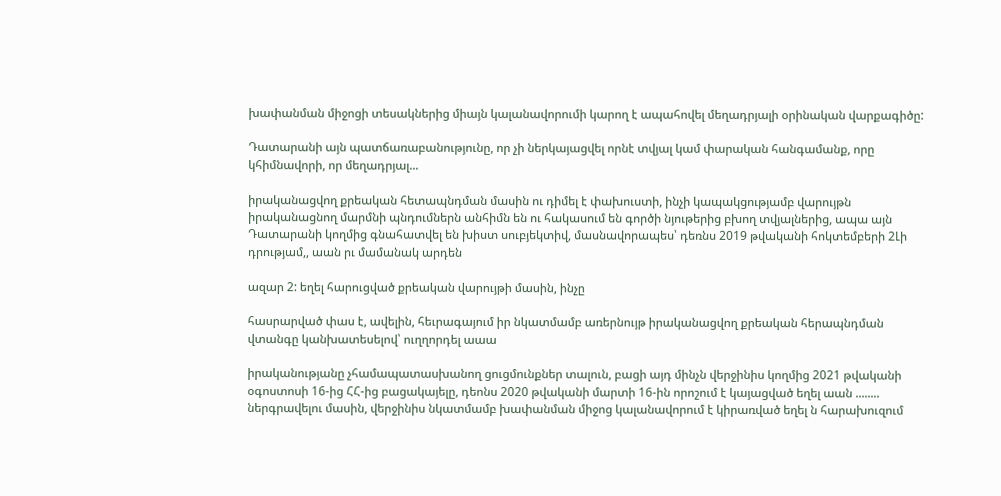խափանման միջոցի տեսակներից միայն կալանավորումի կարող է ապահովել մեղադրյալի օրինական վարքագիծը:

Դատարանի այն պատճառաբանությունը, որ չի ներկայացվել որնէ տվյալ կամ փարական հանգամանք, որը կհիմնավորի, որ մեղադրյալ...

իրականացվող քրեական հետապնդման մասին ու դիմել է փախուստի, ինչի կապակցությամբ վարույթն իրականացնող մարմնի պնդումներն անհիմն են ու հակասում են գործի նյութերից բխող տվյալներից, ապա այն Դատարանի կողմից գնահատվել են խիստ սուբյեկտիվ, մասնավորապես՝ դեռնս 2019 թվականի հոկտեմբերի 2Լի դրությամ,, աան րւ մամանակ արդեն

ազար 2: եղել հարուցված քրեական վարույթի մասին, ինչը

հասրարված փաս է, ավելին, հեւրագայում իր նկատմամբ առերնույթ իրականացվող քրեական հերապնդման վտանգը կանխատեսելով՝ ուղղորդել աաա

իրականությանը չհամապատասխանող ցուցմունքներ տալուն, բացի այդ մինչն վերջինիս կողմից 2021 թվականի օգոստոսի 16-ից ՀՀ-ից բացակայելը, դեոնս 2020 թվականի մարտի 16-ին որոշում է կայացված եղել աան ........ ներգրավելու մասին, վերջինիս նկատմամբ խափանման միջոց կալանավորում է կիրառված եղել ն հարախուզում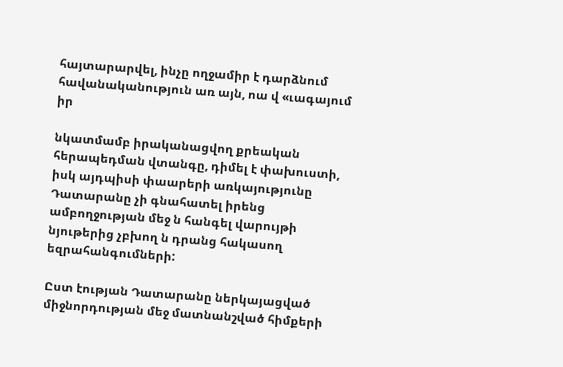հայտարարվել, ինչը ողջամիր է դարձնում հավանականություն առ այն, ոա վ «ւագայում իր

նկատմամբ իրականացվող քրեական հերապեդման վտանգը, դիմել է փախուստի, իսկ այդպիսի փաարերի առկայությունը Դատարանը չի գնահատել իրենց ամբողջության մեջ ն հանգել վարույթի նյութերից չբխող ն դրանց հակասող եզրահանգումների:

Ըստ էության Դատարանը ներկայացված միջնորդության մեջ մատնանշված հիմքերի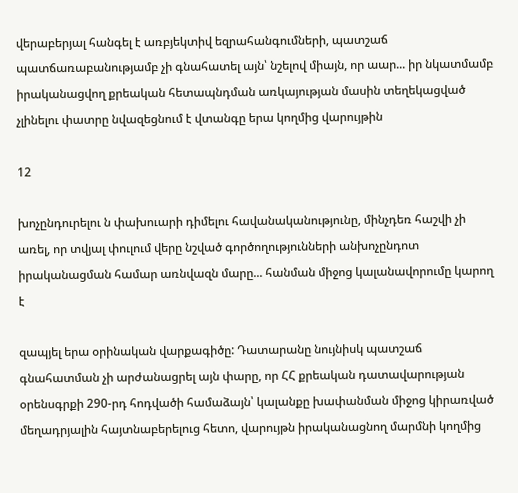վերաբերյալ հանգել է առբյեկտիվ եզրահանգումների, պատշաճ պատճառաբանությամբ չի գնահատել այն՝ նշելով միայն, որ աար... իր նկատմամբ իրականացվող քրեական հետապնդման առկայության մասին տեղեկացված չլինելու փատրը նվազեցնում է վտանգը երա կողմից վարույթին

12

խոչընդուրելու ն փախուարի դիմելու հավանականությունը, մինչդեռ հաշվի չի առել, որ տվյալ փուլում վերը նշված գործողությունների անխոչընդոտ իրականացման համար առնվազն մարը... հանման միջոց կալանավորումը կարող է

զապյել երա օրինական վարքագիծը: Դատարանը նույնիսկ պատշաճ գնահատման չի արժանացրել այն փարը, որ ՀՀ քրեական դատավարության օրենսգրքի 290-րդ հոդվածի համաձայն՝ կալանքը խափանման միջոց կիրառված մեղադրյալին հայտնաբերելուց հետո, վարույթն իրականացնող մարմնի կողմից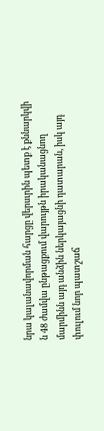նրա կալանավորման հարցը վերսւրին պետք է քննարկվի ն 48 ժամվա ընթացքում վարույթն իրականացնող մարմինն այդ անձին ներկայացնի դատարան, իսկ այդ փուլում նոր պատշաճ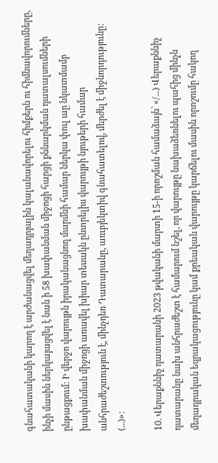գնահատականի կարող է արժանացվել մեղադրյալին կալանավորելու հիմքերն ու հիմնավորումները, ինչի մասին ներկայացվել է նան ի 58 խափանման միջոցի հարցի քննարկման դատալսումների ընթացքում: Ի վերջո վարույթն իրականացնող մարմնի համար ներկա փուլ աը նկատմամբ խափանման միջոցի առավել խիար տեսակն ընտրելիս վարույթի նյութերի համար անհրաժեշտություն է, մինչդեռ Դատարանը, առւբյեկտիվ գնահատելով, մերժել է միջնորդությունը: (...)»:

10. Վերաքննիչ դատարանի 2023 թվականի մարտի 15-ի որոշման համաձայն՝ «/...) Վերաքննիչ դատարանը նախ անհրաժեշտ է համարում նշել, որ վարույթը նախաձեռնելու պահից մինչն մեղադրական եզրակացությունը կամ քրեական վարույթը կարճելու մասին որոշումը հակող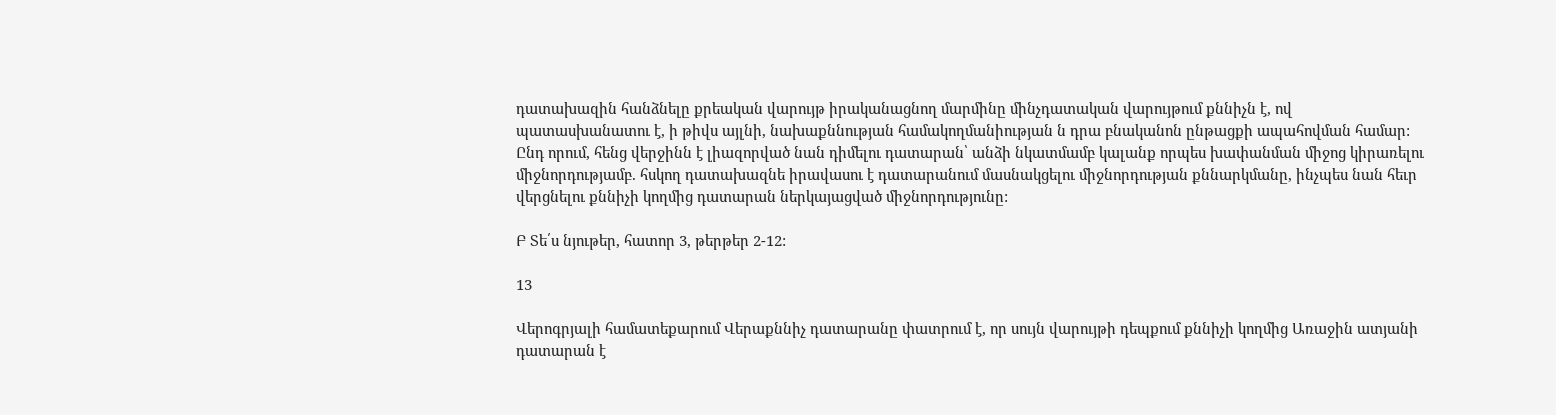դատախազին հանձնելը քրեական վարույթ իրականացնող մարմինը մինչդատական վարույթում քննիչն է, ով պատասխանատու է, ի թիվս այլնի, նախաքննության համակողմանիության ն դրա բնականոն ընթացքի ապահովման համար: Ընդ որում, հենց վերջինն է լիազորված նան դիմելու դատարան՝ անձի նկատմամբ կալանք որպես խափանման միջոց կիրառելու միջնորդությամբ. հսկող դատախազնե իրավասու է դատարանում մասնակցելու միջնորդության քննարկմանը, ինչպես նան հեւր վերցնելու քննիչի կողմից դատարան ներկայացված միջնորդությունը:

Բ Տե՛ս նյութեր, հատոր 3, թերթեր 2-12:

13

Վերոգրյալի համատեքարում Վերաքննիչ դատարանը փատրում է, որ սույն վարույթի դեպքում քննիչի կողմից Առաջին ատյանի դատարան է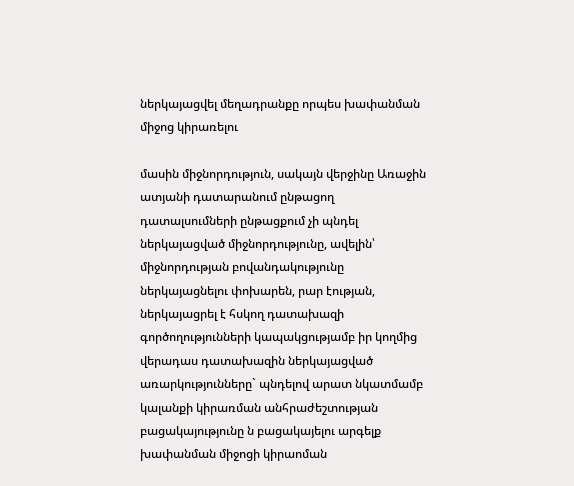ներկայացվել մեղադրանքը որպես խափանման միջոց կիրառելու

մասին միջնորդություն, սակայն վերջինը Առաջին ատյանի դատարանում ընթացող դատալսումների ընթացքում չի պնդել ներկայացված միջնորդությունը, ավելին՝ միջնորդության բովանդակությունը ներկայացնելու փոխարեն, րար էության, ներկայացրել է հսկող դատախազի գործողությունների կապակցությամբ իր կողմից վերադաս դատախազին ներկայացված առարկությունները` պնդելով արատ նկատմամբ կալանքի կիրառման անհրաժեշտության բացակայությունը ն բացակայելու արգելք խափանման միջոցի կիրաոման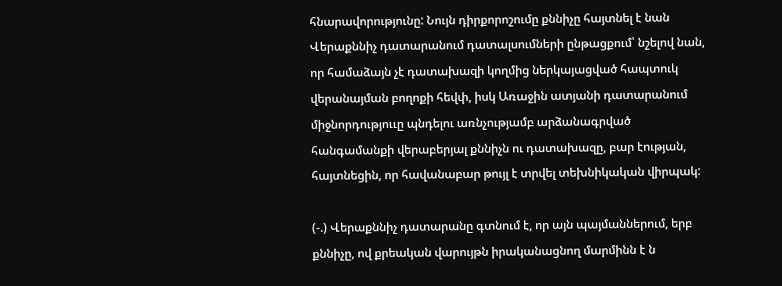հնարավորությունը: Նույն դիրքորոշումը քննիչը հայտնել է նան Վերաքննիչ դատարանում դատալսումների ընթացքում՝ նշելով նան, որ համաձայն չէ դատախազի կողմից ներկայացված հապտուկ վերանայման բողոքի հեվփ, իսկ Առաջին ատյանի դատարանում միջնորդություւը պնդելու առնչությամբ արձանագրված հանգամանքի վերաբերյալ քննիչն ու դատախազը, բար էության, հայտնեցին, որ հավանաբար թույլ է տրվել տեխնիկական վիրպակ:

(-.) Վերաքննիչ դատարանը գտնում է, որ այն պայմաններում, երբ քննիչը, ով քրեական վարույթն իրականացնող մարմինն է ն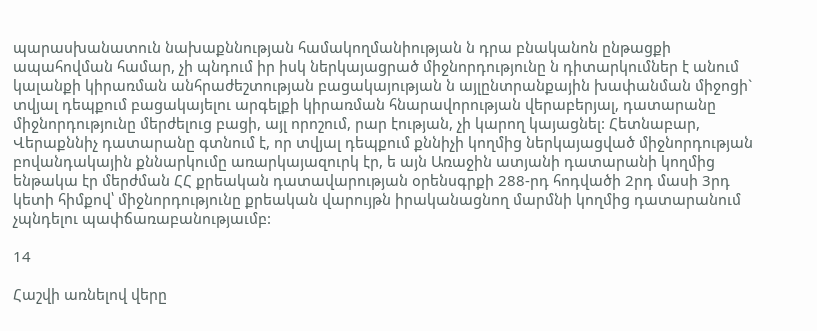պարասխանատուն նախաքննության համակողմանիության ն դրա բնականոն ընթացքի ապահովման համար, չի պնդում իր իսկ ներկայացրած միջնորդությունը ն դիտարկումներ է անում կալանքի կիրառման անհրաժեշտության բացակայության ն այլընտրանքային խափանման միջոցի` տվյալ դեպքում բացակայելու արգելքի կիրառման հնարավորության վերաբերյալ, դատարանը միջնորդությունը մերժելուց բացի, այլ որոշում, րար էության, չի կարող կայացնել: Հետնաբար, Վերաքննիչ դատարանը գտնում է, որ տվյալ դեպքում քննիչի կողմից ներկայացված միջնորդության բովանդակային քննարկումը առարկայազուրկ էր, ե այն Առաջին ատյանի դատարանի կողմից ենթակա էր մերժման ՀՀ քրեական դատավարության օրենսգրքի 288-րդ հոդվածի 2րդ մասի 3րդ կետի հիմքով՝ միջնորդությունը քրեական վարույթն իրականացնող մարմնի կողմից դատարանում չպնդելու պափճառաբանությաւմբ:

14

Հաշվի առնելով վերը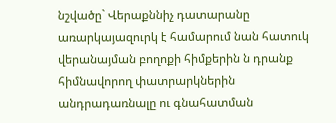նշվածը` Վերաքննիչ դատարանը առարկայազուրկ է համարում նան հատուկ վերանայման բողոքի հիմքերին ն դրանք հիմնավորող փատրարկներին անդրադառնալը ու գնահատման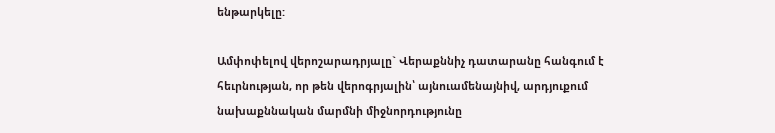ենթարկելը:

Ամփոփելով վերոշարադրյալը` Վերաքննիչ դատարանը հանգում է հեւրնության, որ թեն վերոգրյալին՝ այնուամենայնիվ, արդյուքում նախաքննական մարմնի միջնորդությունը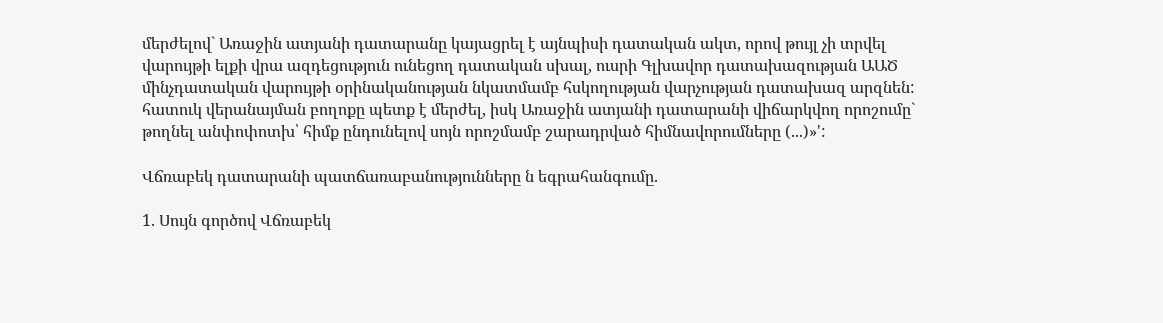մերժելով` Առաջին ատյանի դատարանը կայացրել է այնպիսի դատական ակտ, որով թույլ չի տրվել վարույթի ելքի վրա ազդեցություն ունեցող դատական սխալ, ուսրի Գլխավոր դատախազության ԱԱԾ մինչդատական վարույթի օրինականության նկատմամբ հսկողության վարչության դատախազ արզնեն: հատուկ վերանայման բողոքը պետք է մերժել, իսկ Առաջին ատյանի դատարանի վիճարկվող որոշումը` թողնել անփոփոտխ՝ հիմք ընդունելով սոյն որոշմամբ շարադրված հիմնավորումները (...)»':

Վճռաբեկ դատարանի պատճառաբանությունները ն եգրահանգումը.

1. Սույն գործով Վճռաբեկ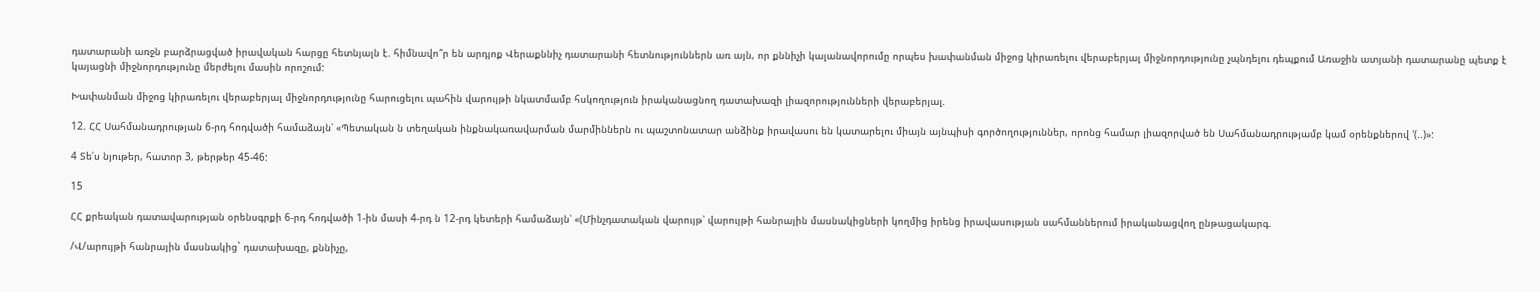դատարանի առջն բարձրացված իրավական հարցը հետնյալն է. հիմնավո՞ր են արդյոք Վերաքննիչ դատարանի հետնություններն առ այն, որ քննիչի կալանավորումը որպես խափանման միջոց կիրառելու վերաբերյալ միջնորդությունը չպնդելու դեպքում Առաջին ատյանի դատարանը պետք է կայացնի միջնորդությունը մերժելու մասին որոշում:

Խափանման միջոց կիրառելու վերաբերյալ միջնորդությունը հարուցելու պահին վարույթի նկատմամբ հսկողություն իրականացնող դատախազի լիազորությունների վերաբերյալ.

12. ՀՀ Սահմանադրության 6-րդ հոդվածի համաձայն՝ «Պետական ն տեղական ինքնակառավարման մարմիններն ու պաշտոնատար անձինք իրավասու են կատարելու միայն այնպիսի գործողություններ, որոնց համար լիազորված են Սահմանադրությամբ կամ օրենքներով '(..)»:

4 Տե՛ս նյութեր, հատոր 3, թերթեր 45-46:

15

ՀՀ քրեական դատավարության օրենսգրքի 6-րդ հոդվածի 1-ին մասի 4-րդ ն 12-րդ կետերի համաձայն՝ «(Մինչդատական վարույթ՝ վարույթի հանրային մասնակիցների կողմից իրենց իրավասության սահմաններում իրականացվող ընթացակարգ.

/Վ/արույթի հանրային մասնակից` դատախազը, քննիչը,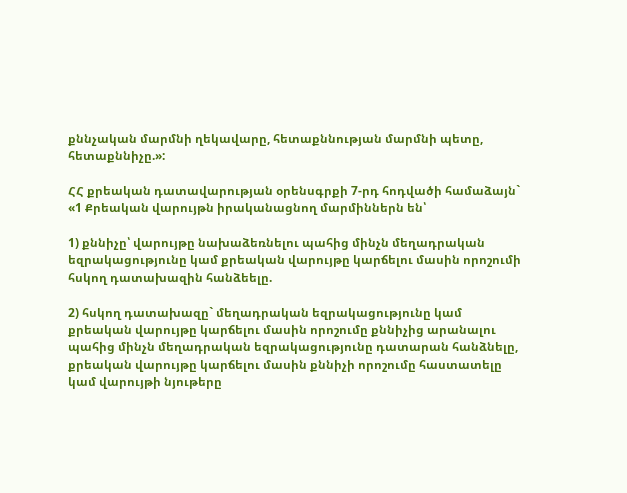քննչական մարմնի ղեկավարը, հետաքննության մարմնի պետը, հետաքննիչը.»:

ՀՀ քրեական դատավարության օրենսգրքի 7-րդ հոդվածի համաձայն` «1 Քրեական վարույթն իրականացնող մարմիններն են՝

1) քննիչը՝ վարույթը նախաձեռնելու պահից մինչն մեղադրական եզրակացությունը կամ քրեական վարույթը կարճելու մասին որոշումի հսկող դատախազին հանձեելը.

2) հսկող դատախազը` մեղադրական եզրակացությունը կամ քրեական վարույթը կարճելու մասին որոշումը քննիչից արանալու պահից մինչն մեղադրական եզրակացությունը դատարան հանձնելը, քրեական վարույթը կարճելու մասին քննիչի որոշումը հաստատելը կամ վարույթի նյութերը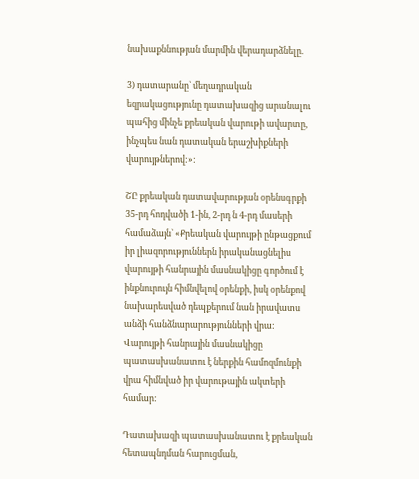նախաքննության մարմին վերադարձնելը.

3) դատարանը` մեղադրական եզրակացությունը դատախազից արանալու պահից մինչե քրեական վարութի ավարտը, ինչպես նան դատական երաշխիքների վարույթներով:»:

ՇԸ քրեական դատավարության օրենսգրքի 35-րդ հոդվածի 1-ին, 2-րդ ն 4-րդ մասերի համաձայն` «Քրեական վարույթի ընթացքում իր լիազորություններն իրականացնելիս վարույթի հանրային մասնակիցը գործում է ինքնուրույն հիմնվելով օրենքի, իսկ օրենքով նախարեսված դեպքերում նան իրավատս անձի հանձնարարությունների վրա: Վարույթի հանրային մասնակիցը պատասխանատու է ներքին համոզմունքի վրա հիմնված իր վարութային ակտերի համար:

Դատախազի պատասխանատու է քրեական հետապնդման հարուցման,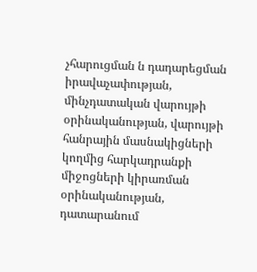չհարուցման ն դադարեցման իրավաչափության, մինչդատական վարույթի օրինականության, վարույթի հանրային մասնակիցների կողմից հարկադրանքի միջոցների կիրառման օրինականության, դատարանում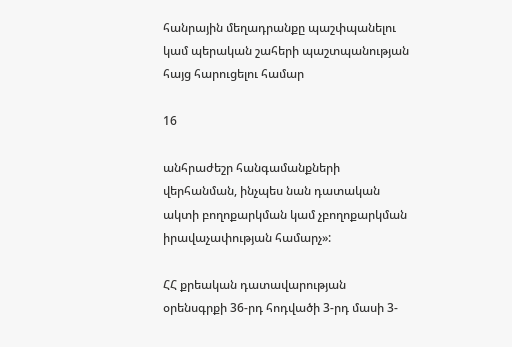հանրային մեղադրանքը պաշփպանելու կամ պերական շահերի պաշտպանության հայց հարուցելու համար

16

անհրաժեշր հանգամանքների վերհանման, ինչպես նան դատական ակտի բողոքարկման կամ չբողոքարկման իրավաչափության համարչ»:

ՀՀ քրեական դատավարության օրենսգրքի 36-րդ հոդվածի 3-րդ մասի 3-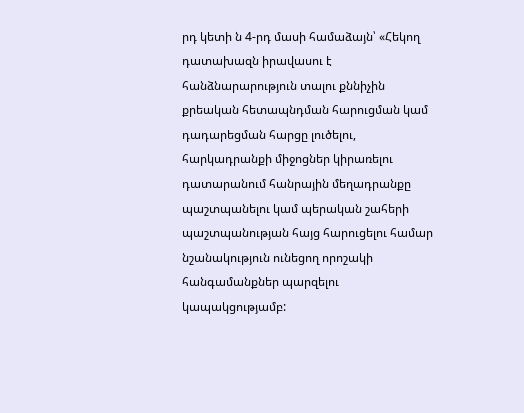րդ կետի ն 4-րդ մասի համաձայն՝ «Հեկող դատախազն իրավասու է հանձնարարություն տալու քննիչին քրեական հետապնդման հարուցման կամ դադարեցման հարցը լուծելու, հարկադրանքի միջոցներ կիրառելու դատարանում հանրային մեղադրանքը պաշտպանելու կամ պերական շահերի պաշտպանության հայց հարուցելու համար նշանակություն ունեցող որոշակի հանգամանքներ պարզելու կապակցությամբ: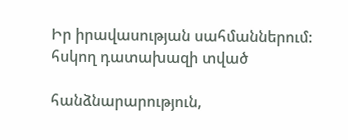Իր իրավասության սահմաններում: հսկող դատախազի տված

հանձնարարություն,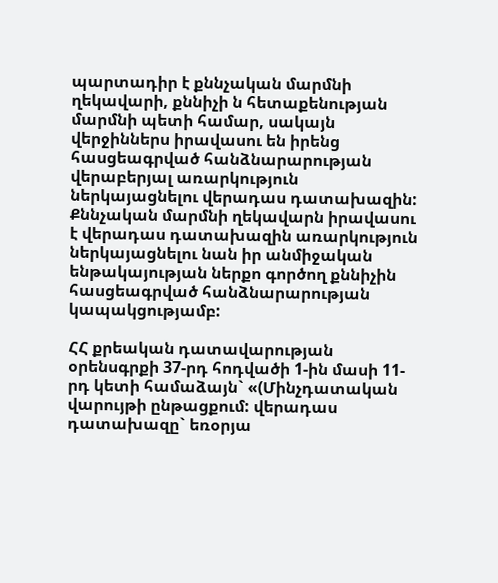պարտադիր է քննչական մարմնի ղեկավարի, քննիչի ն հետաքենության մարմնի պետի համար, սակայն վերջիններս իրավասու են իրենց հասցեագրված հանձնարարության վերաբերյալ առարկություն ներկայացնելու վերադաս դատախազին: Քննչական մարմնի ղեկավարն իրավասու է վերադաս դատախազին առարկություն ներկայացնելու նան իր անմիջական ենթակայության ներքո գործող քննիչին հասցեագրված հանձնարարության կապակցությամբ:

ՀՀ քրեական դատավարության օրենսգրքի 37-րդ հոդվածի 1-ին մասի 11-րդ կետի համաձայն` «(Մինչդատական վարույթի ընթացքում: վերադաս դատախազը` եռօրյա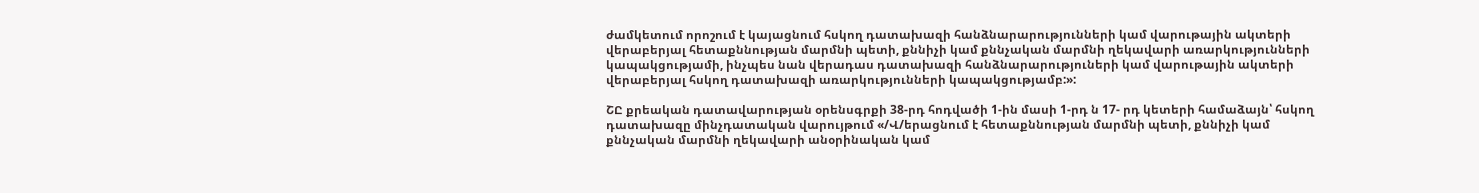ժամկետում որոշում է կայացնում հսկող դատախազի հանձնարարությունների կամ վարութային ակտերի վերաբերյալ հետաքննության մարմնի պետի, քննիչի կամ քննչական մարմնի ղեկավարի առարկությունների կապակցությամի, ինչպես նան վերադաս դատախազի հանձնարարություների կամ վարութային ակտերի վերաբերյալ հսկող դատախազի առարկությունների կապակցությամբ:»:

ՇԸ քրեական դատավարության օրենսգրքի 38-րդ հոդվածի 1-ին մասի 1-րդ ն 17- րդ կետերի համաձայն՝ հսկող դատախազը մինչդատական վարույթում «/Վ/երացնում է հետաքննության մարմնի պետի, քննիչի կամ քննչական մարմնի ղեկավարի անօրինական կամ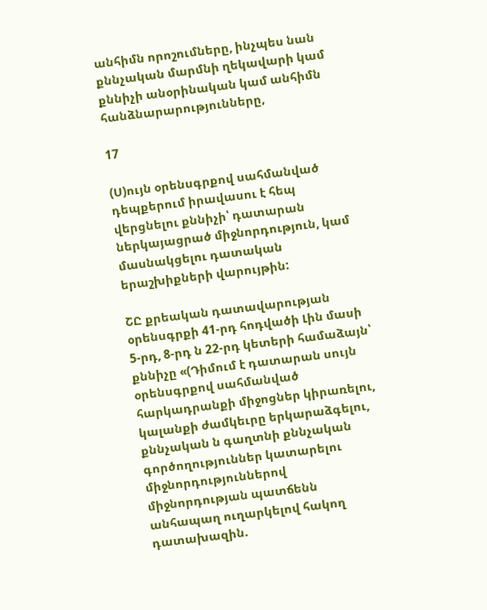անհիմն որոշումները, ինչպես նան քննչական մարմնի ղեկավարի կամ քննիչի անօրինական կամ անհիմն հանձնարարությունները,

17

(Ս)ույն օրենսգրքով սահմանված դեպքերում իրավասու է հեպ վերցնելու քննիչի՝ դատարան ներկայացրած միջնորդություն, կամ մասնակցելու դատական երաշխիքների վարույթին:

ՇԸ քրեական դատավարության օրենսգրքի 41-րդ հոդվածի Լին մասի 5-րդ, 8-րդ ն 22-րդ կետերի համաձայն՝ քննիչը «(Դիմում է դատարան սույն օրենսգրքով սահմանված հարկադրանքի միջոցներ կիրառելու, կալանքի ժամկեւրը երկարաձգելու, քննչական ն գաղտնի քննչական գործողություններ կատարելու միջնորդություններով միջնորդության պատճենն անհապաղ ուղարկելով հակող դատախազին.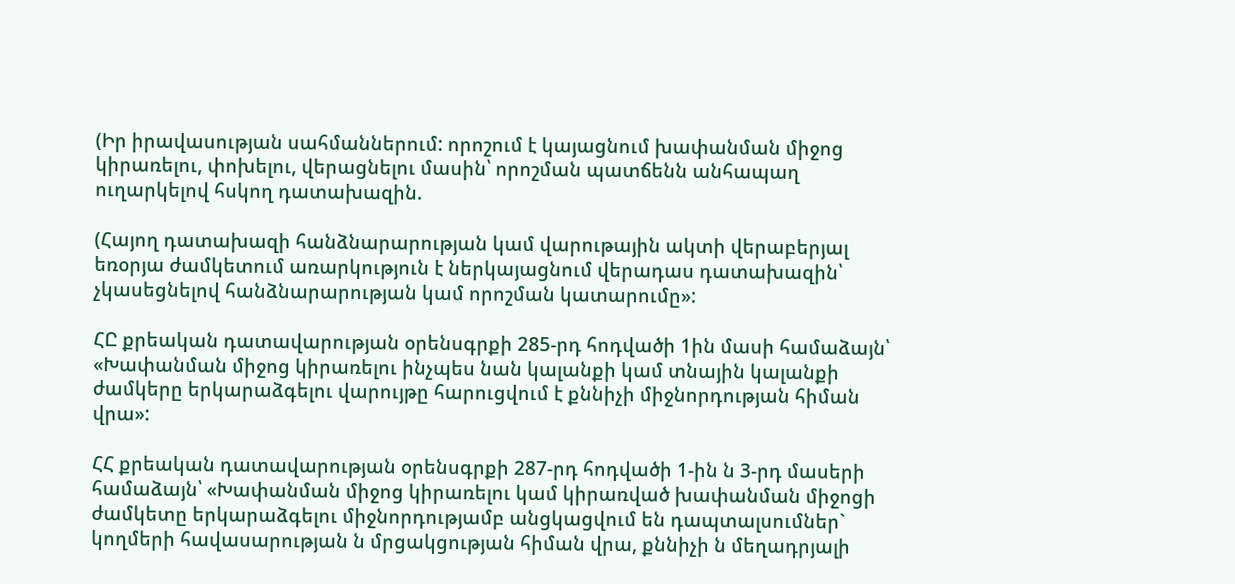(Իր իրավասության սահմաններում: որոշում է կայացնում խափանման միջոց կիրառելու, փոխելու, վերացնելու մասին՝ որոշման պատճենն անհապաղ ուղարկելով հսկող դատախազին.

(Հայող դատախազի հանձնարարության կամ վարութային ակտի վերաբերյալ եռօրյա ժամկետում առարկություն է ներկայացնում վերադաս դատախազին՝ չկասեցնելով հանձնարարության կամ որոշման կատարումը»:

ՀԸ քրեական դատավարության օրենսգրքի 285-րդ հոդվածի 1ին մասի համաձայն՝ «Խափանման միջոց կիրառելու ինչպես նան կալանքի կամ տնային կալանքի ժամկերը երկարաձգելու վարույթը հարուցվում է քննիչի միջնորդության հիման վրա»:

ՀՀ քրեական դատավարության օրենսգրքի 287-րդ հոդվածի 1-ին ն 3-րդ մասերի համաձայն՝ «Խափանման միջոց կիրառելու կամ կիրառված խափանման միջոցի ժամկետը երկարաձգելու միջնորդությամբ անցկացվում են դապտալսումներ` կողմերի հավասարության ն մրցակցության հիման վրա, քննիչի ն մեղադրյալի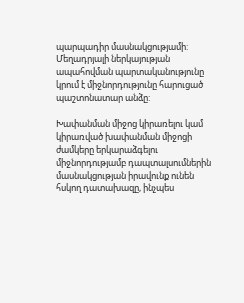պարպադիր մասնակցությամի: Մեղադրյալի ներկայության ապահովման պարտականությունը կրում է միջնորդությունը հարուցած պաշտոնատար անձը:

Խափանման միջոց կիրառելու կամ կիրառված խափանման միջոցի ժամկերը երկարաձգելու միջնորդությամբ դապտալսումներին մասնակցության իրավունք ունեն հսկող դատախազը, ինչպես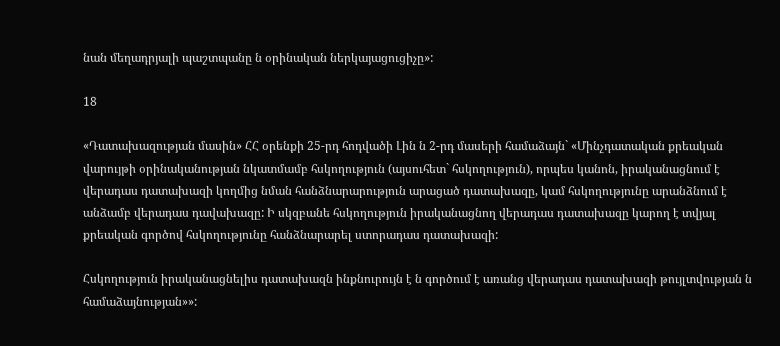նան մեղադրյալի պաշտպանը ն օրինական ներկայացուցիչը»:

18

«Դատախազության մասին» ՀՀ օրենքի 25-րդ հոդվածի Լին ն 2-րդ մասերի համաձայն` «Մինչդատական քրեական վարույթի օրինականության նկատմամբ հսկողություն (այսուհետ` հսկողություն), որպես կանոն, իրականացնում է վերադաս դատախազի կողմից նման հանձնարարություն արացած դատախազը, կամ հսկողությունը արանձնում է անձամբ վերադաս դավախազը: Ի սկզբանե հսկողություն իրականացնող վերադաս դատախազը կարող է տվյալ քրեական գործով հսկողությունը հանձնարարել ստորադաս դատախազի:

Հսկողություն իրականացնելիս դատախազն ինքնուրույն է ն գործում է առանց վերադաս դատախազի թույլտվության ն համաձայնության»»: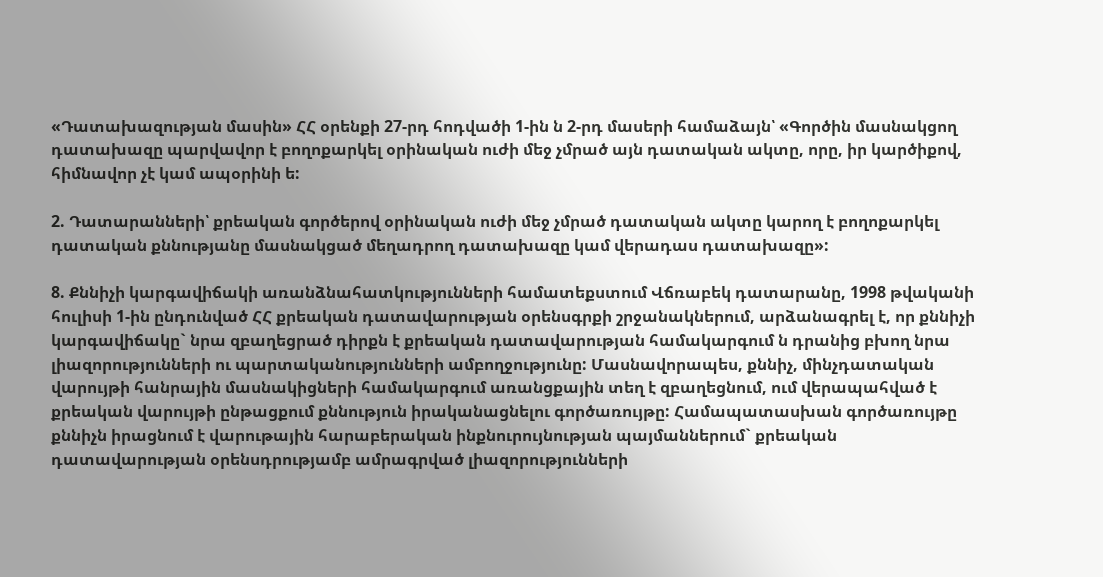«Դատախազության մասին» ՀՀ օրենքի 27-րդ հոդվածի 1-ին ն 2-րդ մասերի համաձայն՝ «Գործին մասնակցող դատախազը պարվավոր է բողոքարկել օրինական ուժի մեջ չմրած այն դատական ակտը, որը, իր կարծիքով, հիմնավոր չէ կամ ապօրինի ե:

2. Դատարանների՝ քրեական գործերով օրինական ուժի մեջ չմրած դատական ակտը կարող է բողոքարկել դատական քննությանը մասնակցած մեղադրող դատախազը կամ վերադաս դատախազը»:

8. Քննիչի կարգավիճակի առանձնահատկությունների համատեքստում Վճռաբեկ դատարանը, 1998 թվականի հուլիսի 1-ին ընդունված ՀՀ քրեական դատավարության օրենսգրքի շրջանակներում, արձանագրել է, որ քննիչի կարգավիճակը` նրա զբաղեցրած դիրքն է քրեական դատավարության համակարգում ն դրանից բխող նրա լիազորությունների ու պարտականությունների ամբողջությունը: Մասնավորապես, քննիչ, մինչդատական վարույթի հանրային մասնակիցների համակարգում առանցքային տեղ է զբաղեցնում, ում վերապահված է քրեական վարույթի ընթացքում քննություն իրականացնելու գործառույթը: Համապատասխան գործառույթը քննիչն իրացնում է վարութային հարաբերական ինքնուրույնության պայմաններում` քրեական դատավարության օրենսդրությամբ ամրագրված լիազորությունների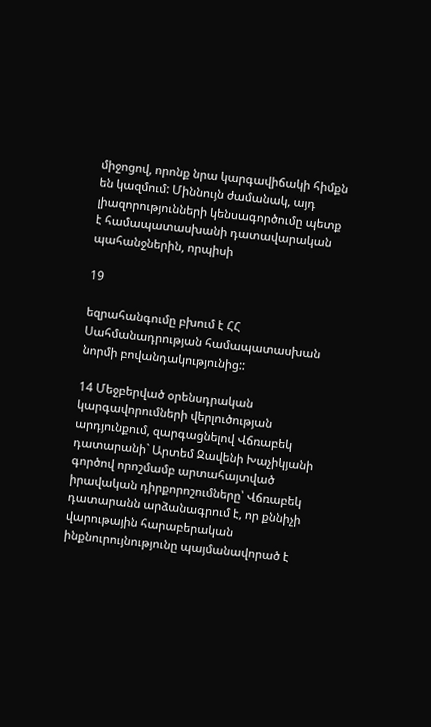միջոցով, որոնք նրա կարգավիճակի հիմքն են կազմում: Միննույն ժամանակ, այդ լիազորությունների կենսագործումը պետք է համապատասխանի դատավարական պահանջներին, որպիսի

19

եզրահանգումը բխում է ՀՀ Սահմանադրության համապատասխան նորմի բովանդակությունից::

14 Մեջբերված օրենսդրական կարգավորումների վերլուծության արդյունքում, զարգացնելով Վճռաբեկ դատարանի` Արտեմ Զավենի Խաչիկյանի գործով որոշմամբ արտահայտված իրավական դիրքորոշումները՝ Վճռաբեկ դատարանն արձանագրում է, որ քննիչի վարութային հարաբերական ինքնուրույնությունը պայմանավորած է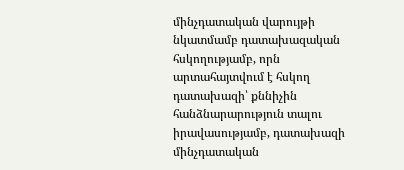մինչդատական վարույթի նկատմամբ դատախազական հսկողությամբ, որն արտահայտվում է հսկող դատախազի՝ քննիչին հանձնարարություն տալու իրավասությամբ, դատախազի մինչդատական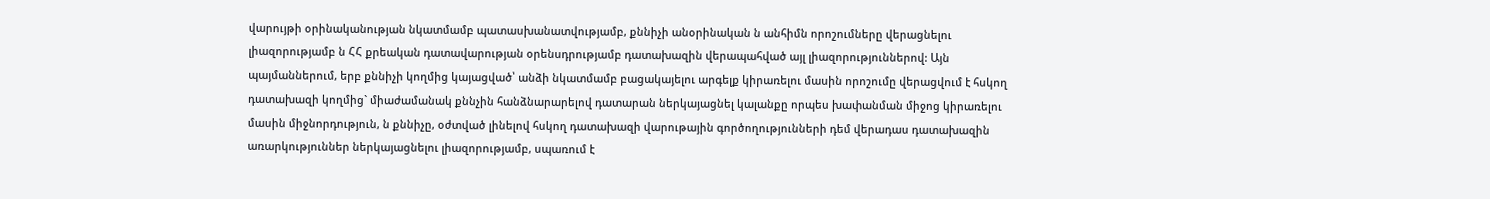վարույթի օրինականության նկատմամբ պատասխանատվությամբ, քննիչի անօրինական ն անհիմն որոշումները վերացնելու լիազորությամբ ն ՀՀ քրեական դատավարության օրենսդրությամբ դատախազին վերապահված այլ լիազորություններով: Այն պայմաններում, երբ քննիչի կողմից կայացված՝ անձի նկատմամբ բացակայելու արգելք կիրառելու մասին որոշումը վերացվում է հսկող դատախազի կողմից` միաժամանակ քննչին հանձնարարելով դատարան ներկայացնել կալանքը որպես խափանման միջոց կիրառելու մասին միջնորդություն, ն քննիչը, օժտված լինելով հսկող դատախազի վարութային գործողությունների դեմ վերադաս դատախազին առարկություններ ներկայացնելու լիազորությամբ, սպառում է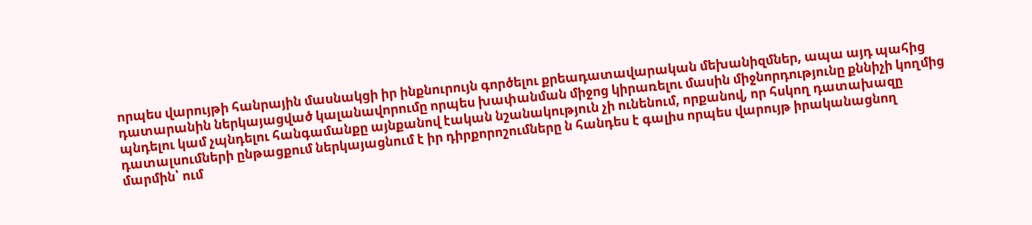որպես վարույթի հանրային մասնակցի իր ինքնուրույն գործելու քրեադատավարական մեխանիզմներ, ապա այդ պահից դատարանին ներկայացված կալանավորումը որպես խափանման միջոց կիրառելու մասին միջնորդությունը քննիչի կողմից պնդելու կամ չպնդելու հանգամանքը այնքանով էական նշանակություն չի ունենում, որքանով, որ հսկող դատախազը դատալսումների ընթացքում ներկայացնում է իր դիրքորոշումները ն հանդես է գալիս որպես վարույթ իրականացնող մարմին՝ ում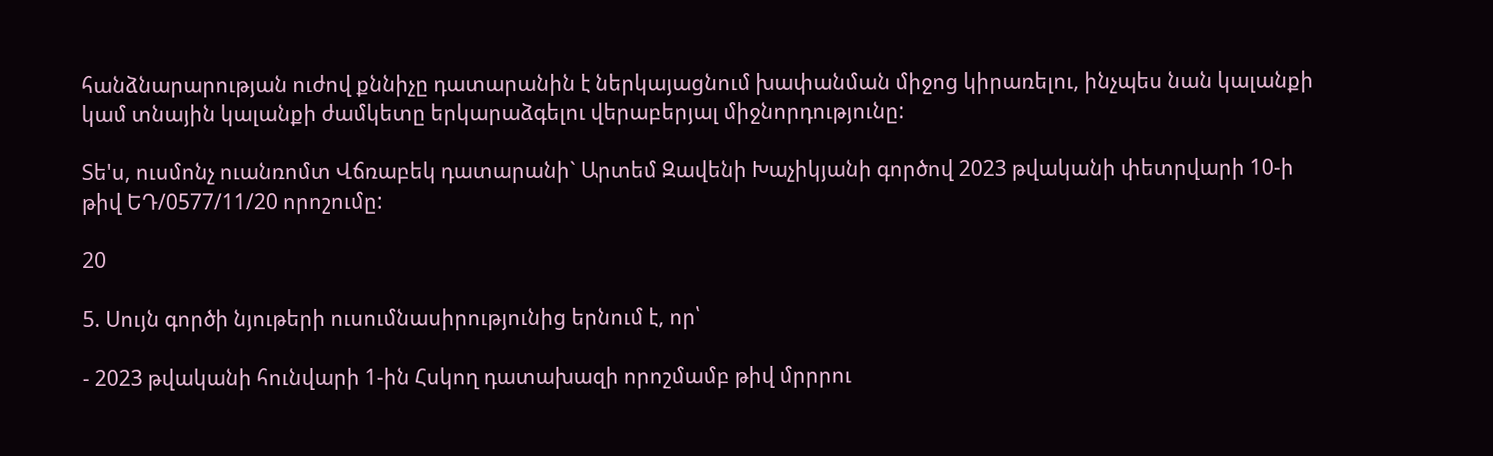հանձնարարության ուժով քննիչը դատարանին է ներկայացնում խափանման միջոց կիրառելու, ինչպես նան կալանքի կամ տնային կալանքի ժամկետը երկարաձգելու վերաբերյալ միջնորդությունը:

Տե'ս, ուսմոնչ ուանռոմտ Վճռաբեկ դատարանի` Արտեմ Զավենի Խաչիկյանի գործով 2023 թվականի փետրվարի 10-ի թիվ ԵԴ/0577/11/20 որոշումը:

20

5. Սույն գործի նյութերի ուսումնասիրությունից երնում է, որ՝

- 2023 թվականի հունվարի 1-ին Հսկող դատախազի որոշմամբ թիվ մրրրու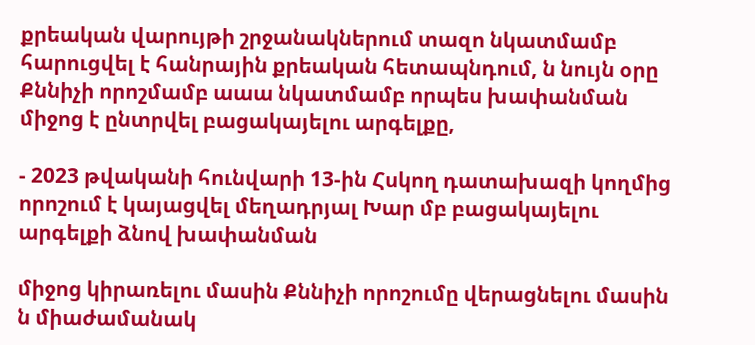քրեական վարույթի շրջանակներում տազո նկատմամբ հարուցվել է հանրային քրեական հետապնդում, ն նույն օրը Քննիչի որոշմամբ աաա նկատմամբ որպես խափանման միջոց է ընտրվել բացակայելու արգելքը,

- 2023 թվականի հունվարի 13-ին Հսկող դատախազի կողմից որոշում է կայացվել մեղադրյալ Խար մբ բացակայելու արգելքի ձնով խափանման

միջոց կիրառելու մասին Քննիչի որոշումը վերացնելու մասին ն միաժամանակ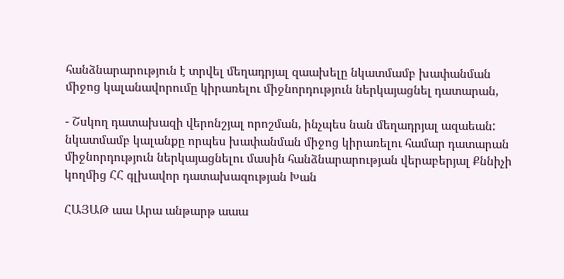հանձնարարություն է տրվել մեղադրյալ զաախելը նկատմամբ խափանման միջոց կալանավորումը կիրառելու միջնորդություն ներկայացնել դատարան,

- Շսկող դատախազի վերոնշյալ որոշման, ինչպես նան մեղադրյալ ազաեան: նկատմամբ կալանքը որպես խափանման միջոց կիրառելու համար դատարան միջնորդություն ներկայացնելու մասին հանձնարարության վերաբերյալ Քննիչի կողմից ՀՀ գլխավոր դատախազության Խան

ՀԱՅԱԹ աա Արա անթարթ աաա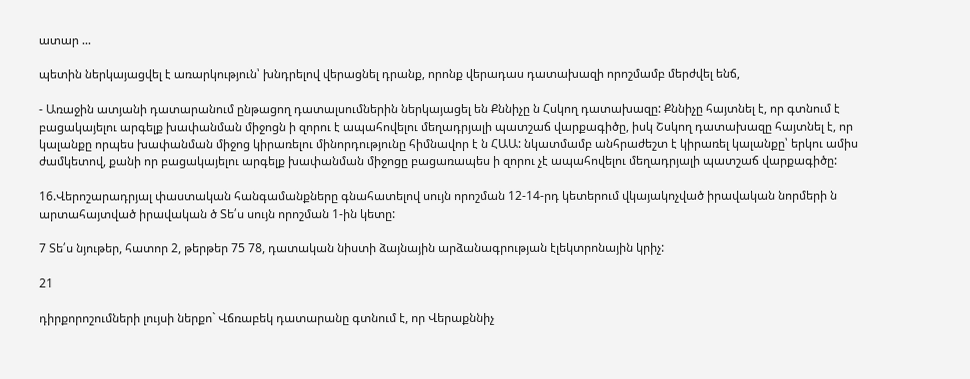ատար ...

պետին ներկայացվել է առարկություն՝ խնդրելով վերացնել դրանք, որոնք վերադաս դատախազի որոշմամբ մերժվել ենճ,

- Առաջին ատյանի դատարանում ընթացող դատալսումներին ներկայացել են Քննիչը ն Հսկող դատախազը: Քննիչը հայտնել է, որ գտնում է բացակայելու արգելք խափանման միջոցն ի զորու է ապահովելու մեղադրյալի պատշաճ վարքագիծը, իսկ Շսկող դատախազը հայտնել է, որ կալանքը որպես խափանման միջոց կիրառելու մինորդությունը հիմնավոր է ն ՀԱԱ: նկատմամբ անհրաժեշտ է կիրառել կալանքը՝ երկու ամիս ժամկետով, քանի որ բացակայելու արգելք խափանման միջոցը բացառապես ի զորու չէ ապահովելու մեղադրյալի պատշաճ վարքագիծը:

16.Վերոշարադրյալ փաստական հանգամանքները գնահատելով սույն որոշման 12-14-րդ կետերում վկայակոչված իրավական նորմերի ն արտահայտված իրավական ծ Տե՛ս սույն որոշման 1-ին կետը:

7 Տե՛ս նյութեր, հատոր 2, թերթեր 75 78, դատական նիստի ձայնային արձանագրության էլեկտրոնային կրիչ:

21

դիրքորոշումների լույսի ներքո` Վճռաբեկ դատարանը գտնում է, որ Վերաքննիչ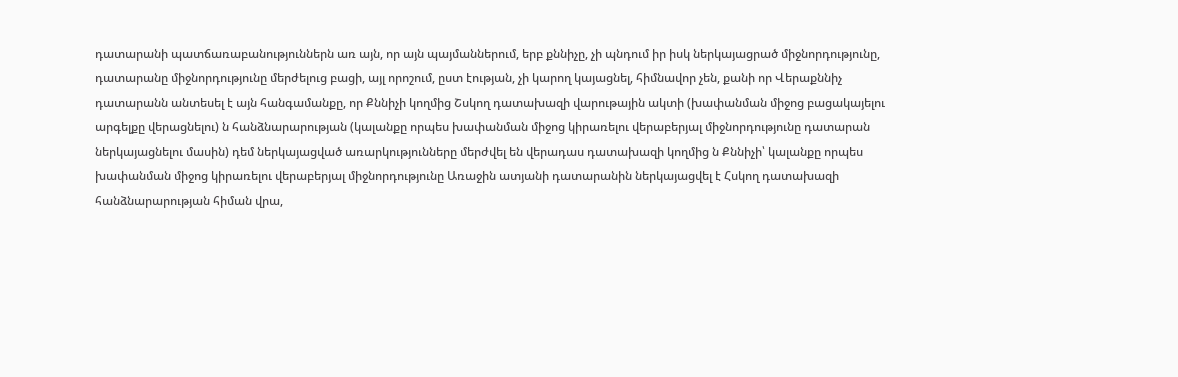դատարանի պատճառաբանություններն առ այն, որ այն պայմաններում, երբ քննիչը, չի պնդում իր իսկ ներկայացրած միջնորդությունը, դատարանը միջնորդությունը մերժելուց բացի, այլ որոշում, ըստ էության, չի կարող կայացնել, հիմնավոր չեն, քանի որ Վերաքննիչ դատարանն անտեսել է այն հանգամանքը, որ Քննիչի կողմից Շսկող դատախազի վարութային ակտի (խափանման միջոց բացակայելու արգելքը վերացնելու) ն հանձնարարության (կալանքը որպես խափանման միջոց կիրառելու վերաբերյալ միջնորդությունը դատարան ներկայացնելու մասին) դեմ ներկայացված առարկությունները մերժվել են վերադաս դատախազի կողմից ն Քննիչի՝ կալանքը որպես խափանման միջոց կիրառելու վերաբերյալ միջնորդությունը Առաջին ատյանի դատարանին ներկայացվել է Հսկող դատախազի հանձնարարության հիման վրա,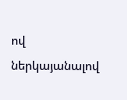ով ներկայանալով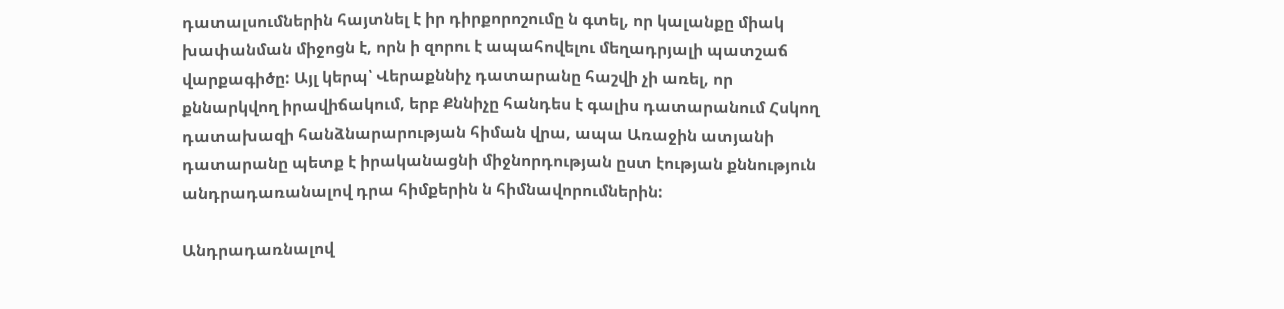դատալսումներին հայտնել է իր դիրքորոշումը ն գտել, որ կալանքը միակ խափանման միջոցն է, որն ի զորու է ապահովելու մեղադրյալի պատշաճ վարքագիծը: Այլ կերպ՝ Վերաքննիչ դատարանը հաշվի չի առել, որ քննարկվող իրավիճակում, երբ Քննիչը հանդես է գալիս դատարանում Հսկող դատախազի հանձնարարության հիման վրա, ապա Առաջին ատյանի դատարանը պետք է իրականացնի միջնորդության ըստ էության քննություն անդրադառանալով դրա հիմքերին ն հիմնավորումներին:

Անդրադառնալով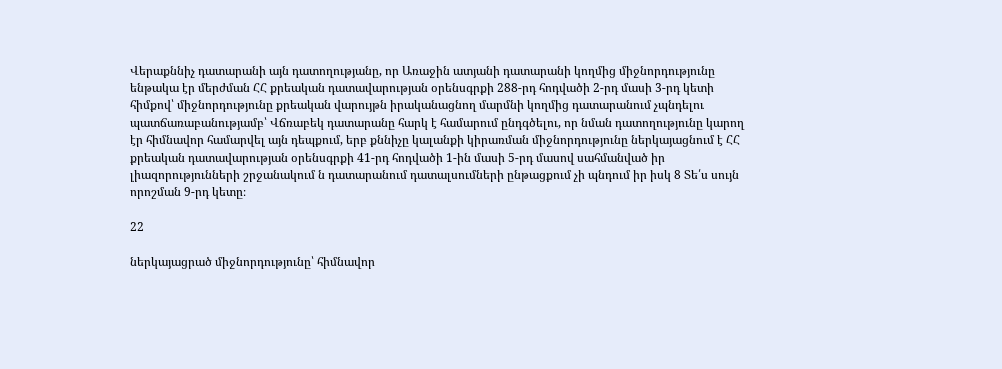Վերաքննիչ դատարանի այն դատողությանը, որ Առաջին ատյանի դատարանի կողմից միջնորդությունը ենթակա էր մերժման ՀՀ քրեական դատավարության օրենսգրքի 288-րդ հոդվածի 2-րդ մասի 3-րդ կետի հիմքով՝ միջնորդությունը քրեական վարույթն իրականացնող մարմնի կողմից դատարանում չպնդելու պատճառաբանությամբ՝ Վճռաբեկ դատարանը հարկ է համարում ընդգծելու, որ նման դատողությունը կարող էր հիմնավոր համարվել այն դեպքում, երբ քննիչը կալանքի կիրառման միջնորդությունը ներկայացնում է ՀՀ քրեական դատավարության օրենսգրքի 41-րդ հոդվածի 1-ին մասի 5-րդ մասով սահմանված իր լիազորությունների շրջանակում ն դատարանում դատալսումների ընթացքում չի պնդում իր իսկ 8 Տե՛ս սույն որոշման 9-րդ կետը։

22

ներկայացրած միջնորդությունը՝ հիմնավոր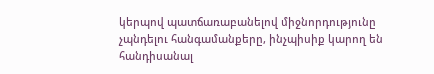կերպով պատճառաբանելով միջնորդությունը չպնդելու հանգամանքերը, ինչպիսիք կարող են հանդիսանալ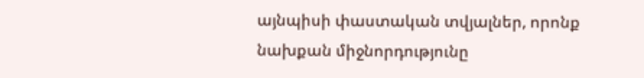այնպիսի փաստական տվյալներ, որոնք նախքան միջնորդությունը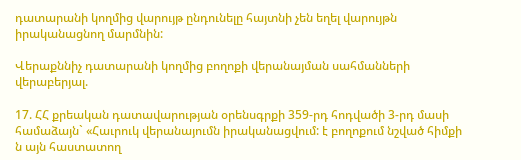դատարանի կողմից վարույթ ընդունելը հայտնի չեն եղել վարույթն իրականացնող մարմնին:

Վերաքննիչ դատարանի կողմից բողոքի վերանայման սահմանների վերաբերյալ.

17. ՀՀ քրեական դատավարության օրենսգրքի 359-րդ հոդվածի 3-րդ մասի համաձայն` «Հաւրուկ վերանայումն իրականացվում: է բողոքում նշված հիմքի ն այն հաստատող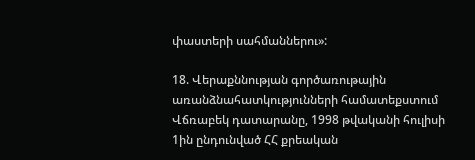փաստերի սահմաններու»:

18. Վերաքննության գործառութային առանձնահատկությունների համատեքստում Վճռաբեկ դատարանը, 1998 թվականի հուլիսի 1ին ընդունված ՀՀ քրեական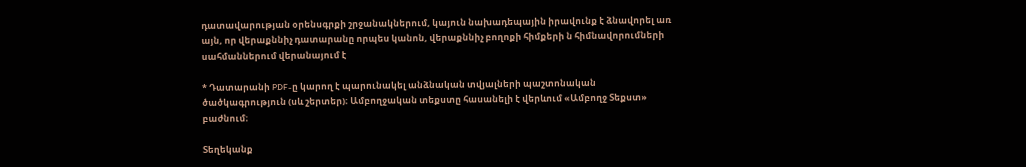դատավարության օրենսգրքի շրջանակներում, կայուն նախադեպային իրավունք է ձնավորել առ այն, որ վերաքննիչ դատարանը որպես կանոն, վերաքննիչ բողոքի հիմքերի ն հիմնավորումների սահմաններում վերանայում է

* Դատարանի PDF-ը կարող է պարունակել անձնական տվյալների պաշտոնական ծածկագրություն (սև շերտեր)։ Ամբողջական տեքստը հասանելի է վերևում «Ամբողջ Տեքստ» բաժնում։

Տեղեկանք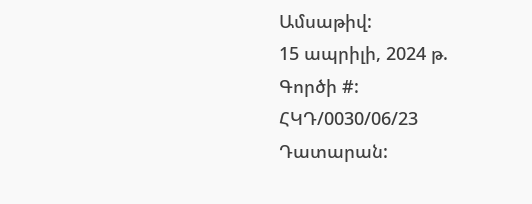Ամսաթիվ:
15 ապրիլի, 2024 թ.
Գործի #:
ՀԿԴ/0030/06/23
Դատարան: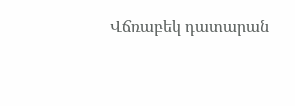Վճռաբեկ դատարան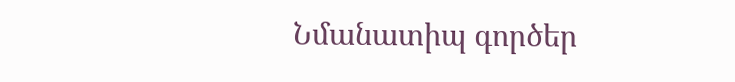Նմանատիպ գործեր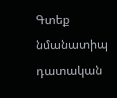Գտեք նմանատիպ դատական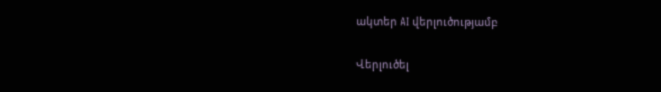ակտեր AI վերլուծությամբ

Վերլուծել